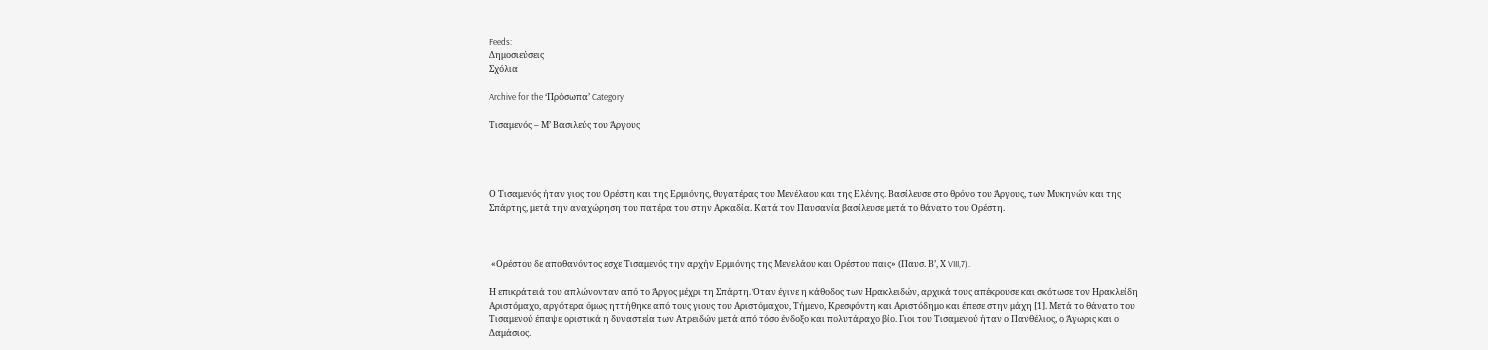Feeds:
Δημοσιεύσεις
Σχόλια

Archive for the ‘Πρὀσωπα’ Category

Τισαμενός – Μ’ Βασιλεύς του Άργους




Ο Τισαμενός ήταν γιος του Ορέστη και της Ερμιόνης, θυγατέρας του Μενέλαου και της Ελένης. Βασίλευσε στο θρόνο του Άργους, των Μυκηνών και της Σπάρτης, μετά την αναχώρηση του πατέρα του στην Αρκαδία. Κατά τον Παυσανία βασίλευσε μετά το θάνατο του Ορέστη.



 «Ορέστου δε αποθανόντος εσχε Τισαμενός την αρχήν Ερμιόνης της Μενελάου και Ορέστου παις» (Παυσ. Β’, Χ VIII,7).

Η επικράτειά του απλώνονταν από το Άργος μέχρι τη Σπάρτη. Όταν έγινε η κάθοδος των Ηρακλειδών, αρχικά τους απέκρουσε και σκότωσε τον Ηρακλείδη Αριστόμαχο, αργότερα όμως ηττήθηκε από τους γιους του Αριστόμαχου, Τήμενο, Κρεσφόντη και Αριστόδημο και έπεσε στην μάχη [1]. Μετά το θάνατο του Τισαμενού έπαψε οριστικά η δυναστεία των Ατρειδών μετά από τόσο ένδοξο και πολυτάραχο βίο. Γιοι του Τισαμενού ήταν ο Πανθέλιος, ο Άγωρις και ο Δαμάσιος.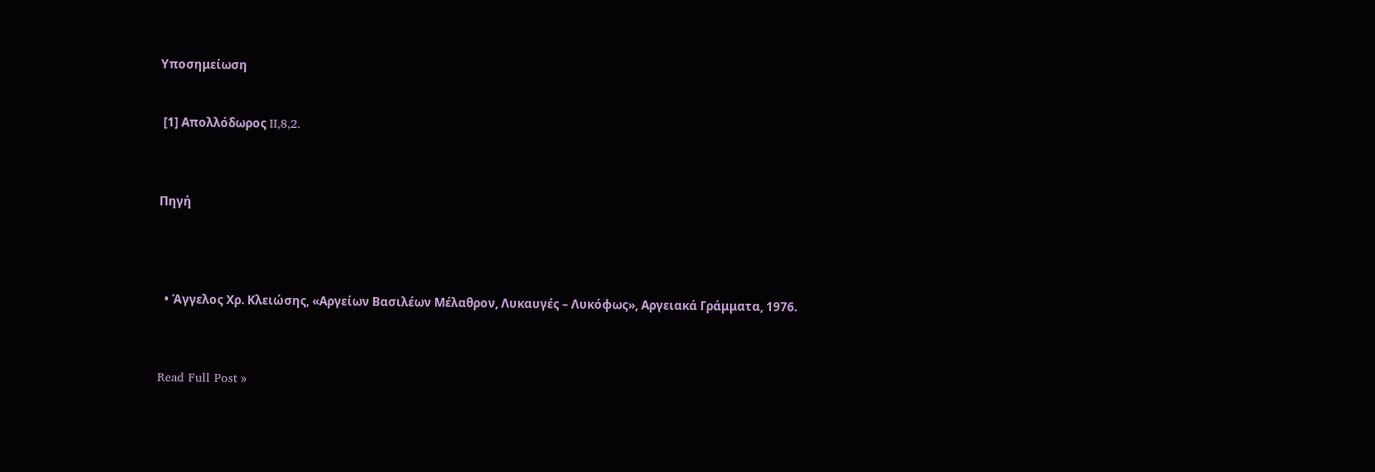Υποσημείωση


 [1] Απολλόδωρος II,8,2.



Πηγή




  • Άγγελος Χρ. Κλειώσης, «Αργείων Βασιλέων Μέλαθρον, Λυκαυγές – Λυκόφως», Αργειακά Γράμματα, 1976.



Read Full Post »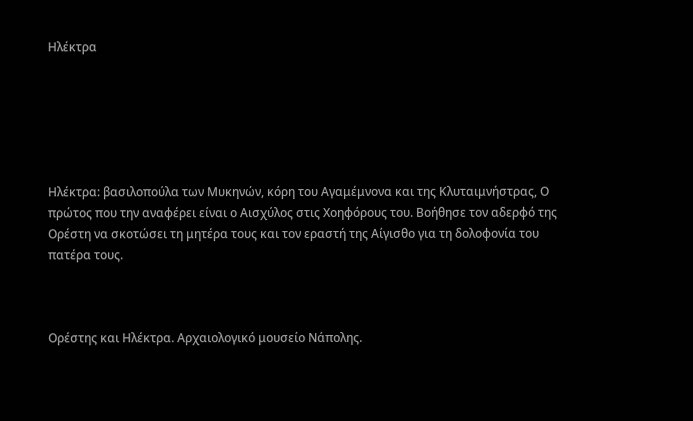Ηλέκτρα






Ηλέκτρα: βασιλοπούλα των Μυκηνών, κόρη του Αγαμέμνονα και της Κλυταιμνήστρας, Ο πρώτος που την αναφέρει είναι ο Αισχύλος στις Χοηφόρους του. Βοήθησε τον αδερφό της Ορέστη να σκοτώσει τη μητέρα τους και τον εραστή της Αίγισθο για τη δολοφονία του πατέρα τους.



Ορέστης και Ηλέκτρα. Αρχαιολογικό μουσείο Νάπολης.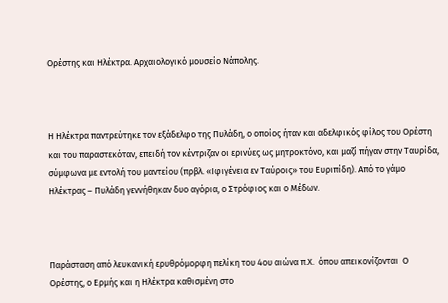Ορέστης και Ηλέκτρα. Αρχαιολογικό μουσείο Νάπολης.



Η Ηλέκτρα παντρεύτηκε τον εξάδελφο της Πυλάδη, ο οποίος ήταν και αδελφικός φίλος του Ορέστη και του παραστεκόταν, επειδή τον κέντριζαν οι ερινύες ως μητροκτόνο, και μαζί πήγαν στην Ταυρίδα, σύμφωνα με εντολή του μαντείου (πρβλ. «Ιφιγένεια εν Ταύροις» του Ευριπίδη). Από το γάμο Ηλέκτρας – Πυλάδη γεννήθηκαν δυο αγόρια, ο Στρόφιος και ο Μέδων.



Παράσταση από λευκανική ερυθρόμορφη πελίκη του 4ου αιώνα π.Χ.  όπου απεικονίζονται  Ο Ορέστης, ο Ερμής και η Ηλέκτρα καθισμένη στο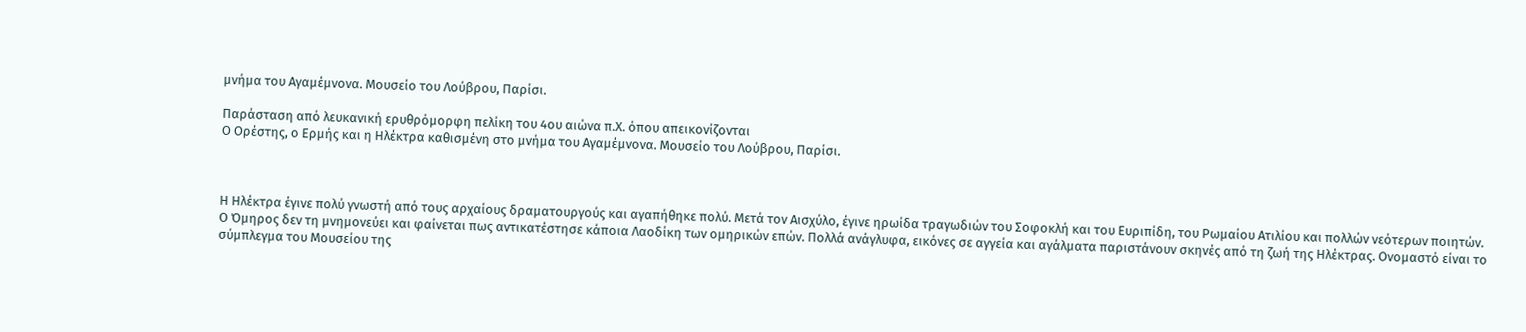μνήμα του Αγαμέμνονα. Μουσείο του Λούβρου, Παρίσι.

Παράσταση από λευκανική ερυθρόμορφη πελίκη του 4ου αιώνα π.Χ. όπου απεικονίζονται
Ο Ορέστης, ο Ερμής και η Ηλέκτρα καθισμένη στο μνήμα του Αγαμέμνονα. Μουσείο του Λούβρου, Παρίσι.



Η Ηλέκτρα έγινε πολύ γνωστή από τους αρχαίους δραματουργούς και αγαπήθηκε πολύ. Μετά τον Αισχύλο, έγινε ηρωίδα τραγωδιών του Σοφοκλή και του Ευριπίδη, του Ρωμαίου Ατιλίου και πολλών νεότερων ποιητών. Ο Όμηρος δεν τη μνημονεύει και φαίνεται πως αντικατέστησε κάποια Λαοδίκη των ομηρικών επών. Πολλά ανάγλυφα, εικόνες σε αγγεία και αγάλματα παριστάνουν σκηνές από τη ζωή της Ηλέκτρας. Ονομαστό είναι το σύμπλεγμα του Μουσείου της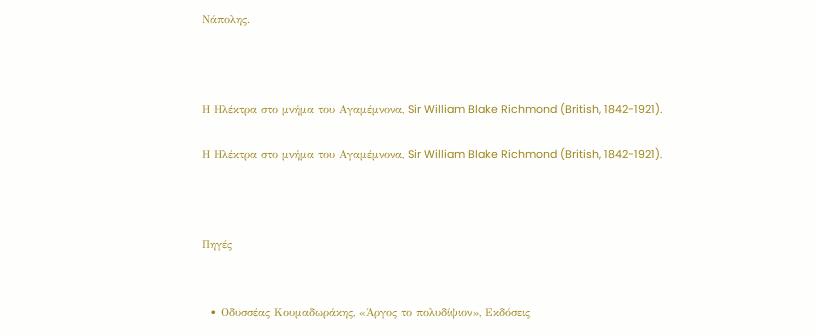Νάπολης.



Η Ηλέκτρα στο μνήμα του Αγαμέμνονα, Sir William Blake Richmond (British, 1842-1921).

Η Ηλέκτρα στο μνήμα του Αγαμέμνονα, Sir William Blake Richmond (British, 1842-1921).



Πηγές


  • Οδυσσέας Κουμαδωράκης, «Άργος το πολυδίψιον», Εκδόσεις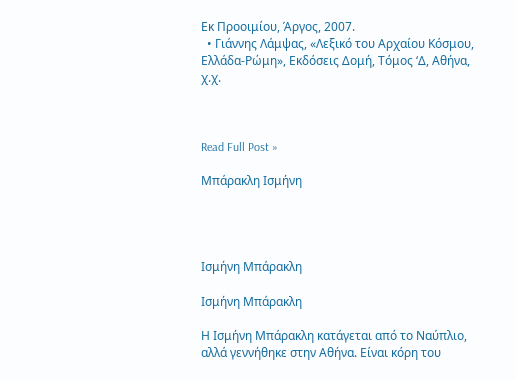Εκ Προοιμίου, Άργος, 2007.
  • Γιάννης Λάμψας, «Λεξικό του Αρχαίου Κόσμου, Ελλάδα-Ρώμη», Εκδόσεις Δομή, Τόμος ‘Δ, Αθήνα, χ.χ.



Read Full Post »

Μπάρακλη Ισμήνη




Ισμήνη Μπάρακλη

Ισμήνη Μπάρακλη

Η Ισμήνη Μπάρακλη κατάγεται από το Ναύπλιο, αλλά γεννήθηκε στην Αθήνα. Είναι κόρη του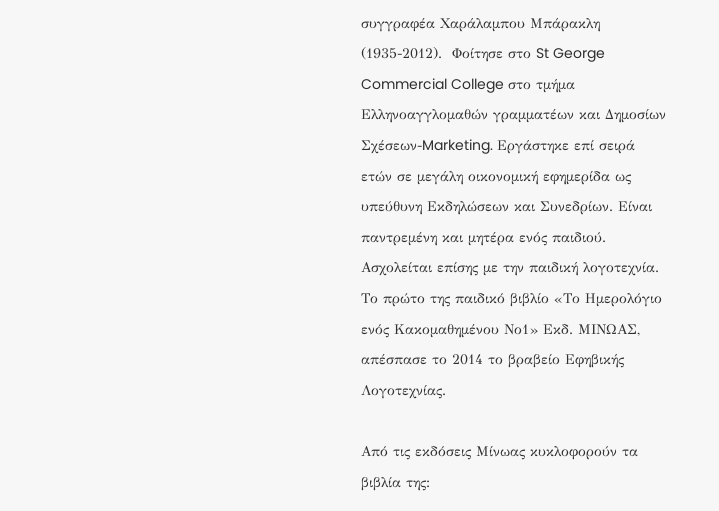συγγραφέα Χαράλαμπου Μπάρακλη (1935-2012).  Φοίτησε στο St George Commercial College στο τμήμα Ελληνοαγγλομαθών γραμματέων και Δημοσίων Σχέσεων-Marketing. Εργάστηκε επί σειρά ετών σε μεγάλη οικονομική εφημερίδα ως υπεύθυνη Εκδηλώσεων και Συνεδρίων. Είναι παντρεμένη και μητέρα ενός παιδιού. Ασχολείται επίσης με την παιδική λογοτεχνία. Το πρώτο της παιδικό βιβλίο «Το Ημερολόγιο ενός Κακομαθημένου Νο1» Εκδ. ΜΙΝΩΑΣ, απέσπασε το 2014 το βραβείο Εφηβικής Λογοτεχνίας.

Από τις εκδόσεις Μίνωας κυκλοφορούν τα βιβλία της: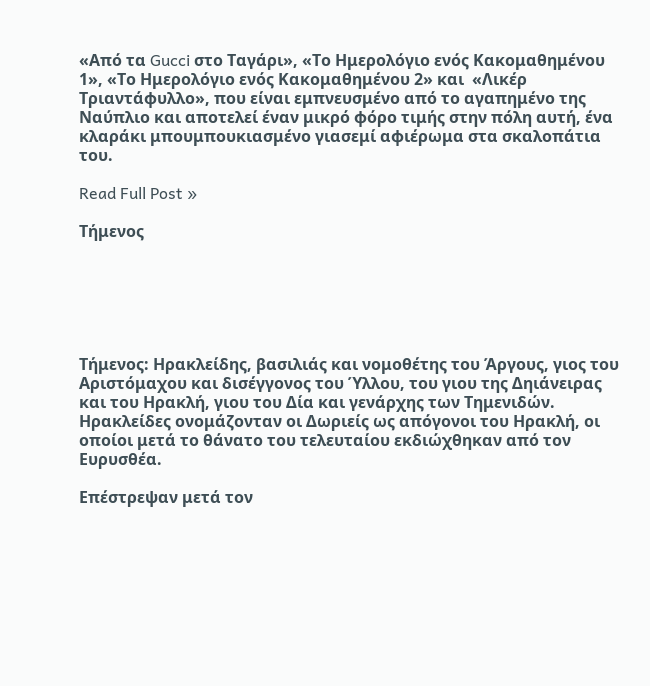«Από τα Gucci στο Ταγάρι», «Το Ημερολόγιο ενός Κακομαθημένου 1», «Το Ημερολόγιο ενός Κακομαθημένου 2» και  «Λικέρ Τριαντάφυλλο», που είναι εμπνευσμένο από το αγαπημένο της Ναύπλιο και αποτελεί έναν μικρό φόρο τιμής στην πόλη αυτή, ένα κλαράκι μπουμπουκιασμένο γιασεμί αφιέρωμα στα σκαλοπάτια του.

Read Full Post »

Τήμενος






Τήμενος: Ηρακλείδης, βασιλιάς και νομοθέτης του Άργους, γιος του Αριστόμαχου και δισέγγονος του Ύλλου, του γιου της Δηιάνειρας και του Ηρακλή, γιου του Δία και γενάρχης των Τημενιδών. Ηρακλείδες ονομάζονταν οι Δωριείς ως απόγονοι του Ηρακλή, οι οποίοι μετά το θάνατο του τελευταίου εκδιώχθηκαν από τον Ευρυσθέα.

Επέστρεψαν μετά τον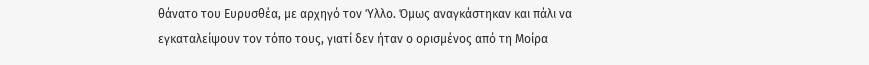θάνατο του Ευρυσθέα, με αρχηγό τον Ύλλο. Όμως αναγκάστηκαν και πάλι να εγκαταλείψουν τον τόπο τους, γιατί δεν ήταν ο ορισμένος από τη Μοίρα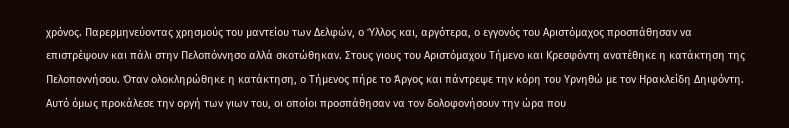χρόνος. Παρερμηνεύοντας χρησμούς του μαντείου των Δελφών, ο Ύλλος και, αργότερα, ο εγγονός του Αριστόμαχος προσπάθησαν να επιστρέψουν και πάλι στην Πελοπόννησο αλλά σκοτώθηκαν. Στους γιους του Αριστόμαχου Τήμενο και Κρεσφόντη ανατέθηκε η κατάκτηση της Πελοποννήσου. Όταν ολοκληρώθηκε η κατάκτηση, ο Τήμενος πήρε το Άργος και πάντρεψε την κόρη του Υρνηθώ με τον Ηρακλείδη Δηιφόντη. Αυτό όμως προκάλεσε την οργή των γιων του, οι οποίοι προσπάθησαν να τον δολοφονήσουν την ώρα που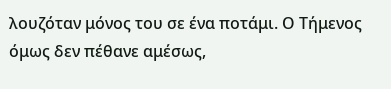λουζόταν μόνος του σε ένα ποτάμι. Ο Τήμενος όμως δεν πέθανε αμέσως,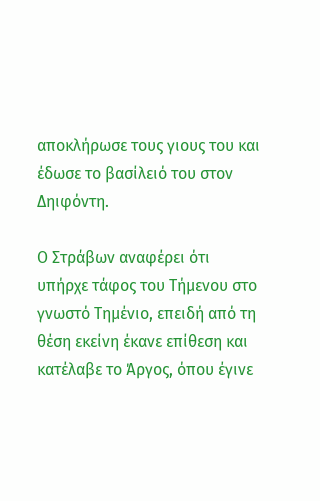αποκλήρωσε τους γιους του και έδωσε το βασίλειό του στον Δηιφόντη.

Ο Στράβων αναφέρει ότι υπήρχε τάφος του Τήμενου στο γνωστό Τημένιο, επειδή από τη θέση εκείνη έκανε επίθεση και κατέλαβε το Άργος, όπου έγινε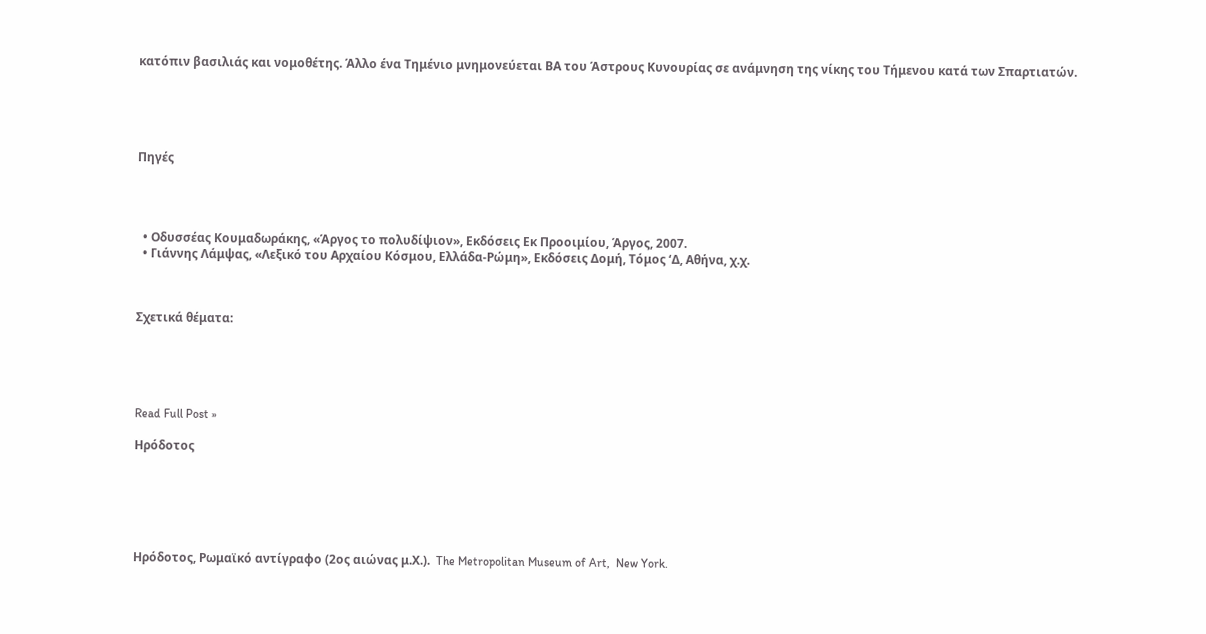κατόπιν βασιλιάς και νομοθέτης. Άλλο ένα Τημένιο μνημονεύεται ΒΑ του Άστρους Κυνουρίας σε ανάμνηση της νίκης του Τήμενου κατά των Σπαρτιατών.





Πηγές




  • Οδυσσέας Κουμαδωράκης, «Άργος το πολυδίψιον», Εκδόσεις Εκ Προοιμίου, Άργος, 2007.
  • Γιάννης Λάμψας, «Λεξικό του Αρχαίου Κόσμου, Ελλάδα-Ρώμη», Εκδόσεις Δομή, Τόμος ‘Δ, Αθήνα, χ.χ.



Σχετικά θέματα:





Read Full Post »

Ηρόδοτος






Ηρόδοτος, Ρωμαϊκό αντίγραφο (2ος αιώνας μ.Χ.).  The Metropolitan Museum of Art,  New York.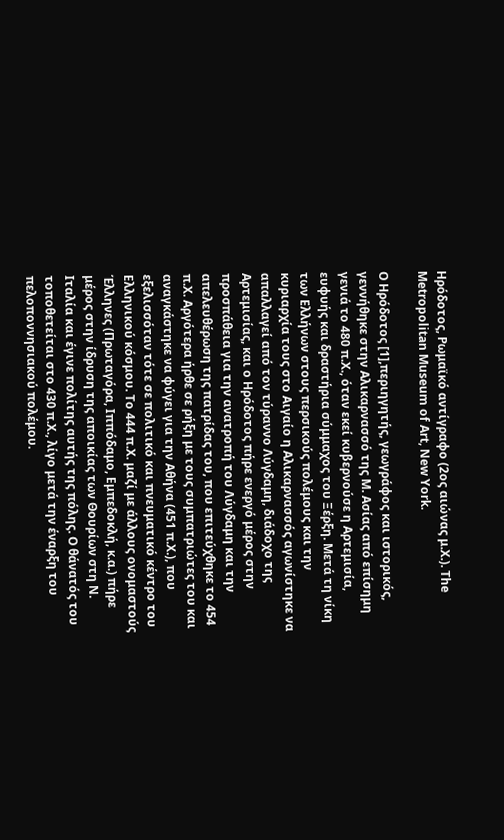Ηρόδοτος, Ρωμαϊκό αντίγραφο (2ος αιώνας μ.Χ.). The Metropolitan Museum of Art, New York.

Ο Ηρόδοτος [1],περιηγητής, γεωγράφος και ιστορικός, γεννήθηκε στην Αλικαρνασσό της Μ. Ασίας από επίσημη γενιά το 480 π.Χ., όταν εκεί κυβερνούσε η Αρτεμισία, ευφυής και δραστήρια σύμμαχος του Ξέρξη. Μετά τη νίκη των Ελλήνων στους περσικούς πολέμους και την κυριαρχία τους στο Αιγαίο η Αλικαρνασσός αγωνίστηκε να απαλλαγεί από τον τύραννο Λύγδαμη, διάδοχο της Αρτεμισίας, και ο Ηρόδοτος πήρε ενεργό μέρος στην προσπάθεια για την ανατροπή του Λύγδαμη και την απελευθέρωση της πατρίδας του, που επιτεύχθηκε το 454 π.Χ. Αργότερα ήρθε σε ρήξη με τους συμπατριώτες του και αναγκάστηκε να φύγει για την Αθήνα (451 π.Χ.), που εξελισσόταν τότε σε πολιτικό και πνευματικό κέντρο του Ελληνικού κόσμου. Το 444 π.Χ. μαζί με άλλους ονομαστούς Έλληνες (Πρωταγόρα, Ιππόδαμο, Εμπεδοκλή, κ.α.) πήρε μέρος στην ίδρυση της αποικίας των Θουρίων στη Ν. Ιταλία και έγινε πολίτης αυτής της πόλης. Ο θάνατός του τοποθετείται στο 430 π.Χ., λίγο μετά την έναρξη του πελοποννησιακού πολέμου.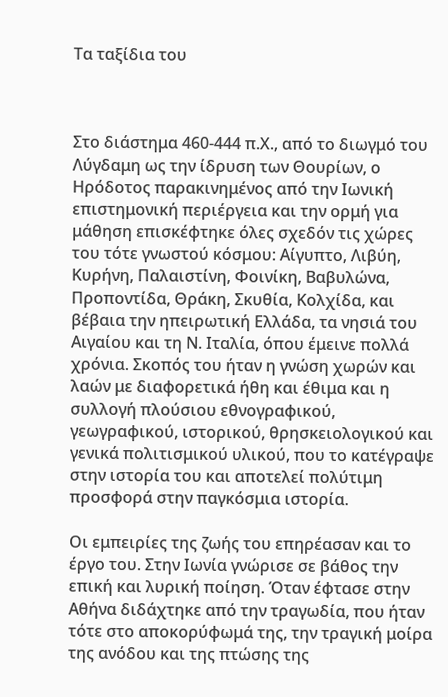Τα ταξίδια του



Στο διάστημα 460-444 π.Χ., από το διωγμό του Λύγδαμη ως την ίδρυση των Θουρίων, ο Ηρόδοτος παρακινημένος από την Ιωνική επιστημονική περιέργεια και την ορμή για μάθηση επισκέφτηκε όλες σχεδόν τις χώρες του τότε γνωστού κόσμου: Αίγυπτο, Λιβύη, Κυρήνη, Παλαιστίνη, Φοινίκη, Βαβυλώνα, Προποντίδα, Θράκη, Σκυθία, Κολχίδα, και βέβαια την ηπειρωτική Ελλάδα, τα νησιά του Αιγαίου και τη Ν. Ιταλία, όπου έμεινε πολλά χρόνια. Σκοπός του ήταν η γνώση χωρών και λαών με διαφορετικά ήθη και έθιμα και η συλλογή πλούσιου εθνογραφικού, γεωγραφικού, ιστορικού, θρησκειολογικού και γενικά πολιτισμικού υλικού, που το κατέγραψε στην ιστορία του και αποτελεί πολύτιμη προσφορά στην παγκόσμια ιστορία.

Οι εμπειρίες της ζωής του επηρέασαν και το έργο του. Στην Ιωνία γνώρισε σε βάθος την επική και λυρική ποίηση. Όταν έφτασε στην Αθήνα διδάχτηκε από την τραγωδία, που ήταν τότε στο αποκορύφωμά της, την τραγική μοίρα της ανόδου και της πτώσης της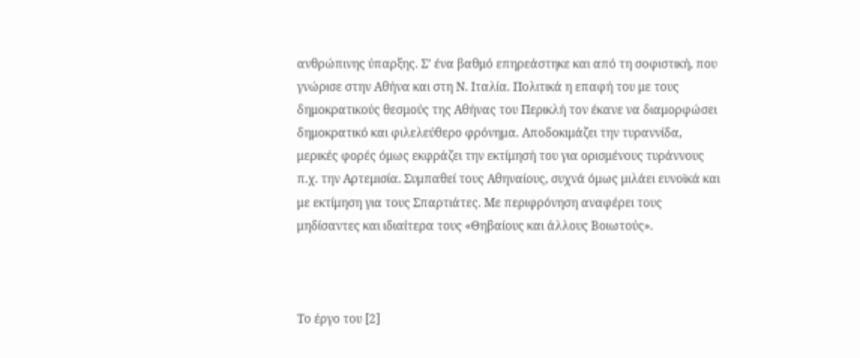ανθρώπινης ύπαρξης. Σ’ ένα βαθμό επηρεάστηκε και από τη σοφιστική, που γνώρισε στην Αθήνα και στη Ν. Ιταλία. Πολιτικά η επαφή του με τους δημοκρατικούς θεσμούς της Αθήνας του Περικλή τον έκανε να διαμορφώσει δημοκρατικό και φιλελεύθερο φρόνημα. Αποδοκιμάζει την τυραννίδα, μερικές φορές όμως εκφράζει την εκτίμησή του για ορισμένους τυράννους π.χ. την Αρτεμισία. Συμπαθεί τους Αθηναίους, συχνά όμως μιλάει ευνοϊκά και με εκτίμηση για τους Σπαρτιάτες. Με περιφρόνηση αναφέρει τους μηδίσαντες και ιδιαίτερα τους «Θηβαίους και άλλους Βοιωτούς».



Το έργο του [2]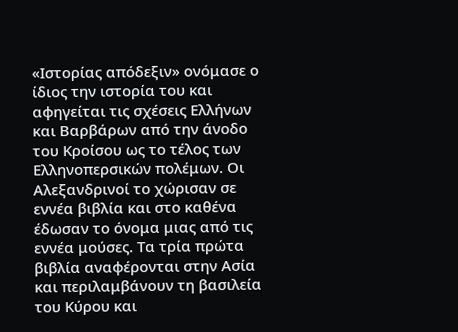«Ιστορίας απόδεξιν» ονόμασε ο ίδιος την ιστορία του και αφηγείται τις σχέσεις Ελλήνων και Βαρβάρων από την άνοδο του Κροίσου ως το τέλος των Ελληνοπερσικών πολέμων. Οι Αλεξανδρινοί το χώρισαν σε εννέα βιβλία και στο καθένα έδωσαν το όνομα μιας από τις εννέα μούσες. Τα τρία πρώτα βιβλία αναφέρονται στην Ασία και περιλαμβάνουν τη βασιλεία του Κύρου και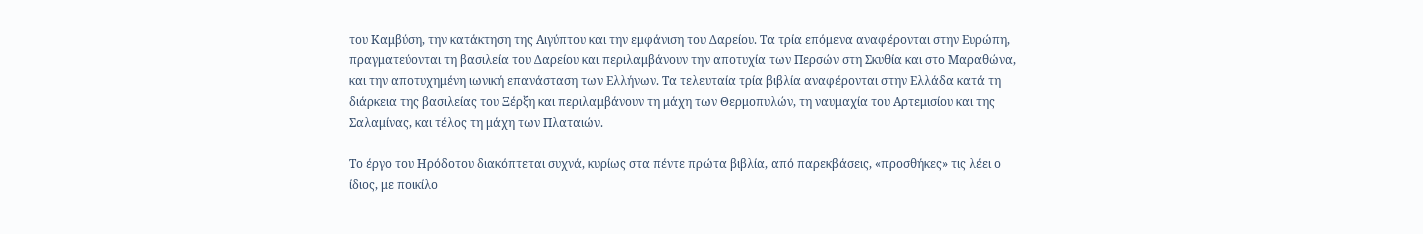του Καμβύση, την κατάκτηση της Αιγύπτου και την εμφάνιση του Δαρείου. Τα τρία επόμενα αναφέρονται στην Ευρώπη, πραγματεύονται τη βασιλεία του Δαρείου και περιλαμβάνουν την αποτυχία των Περσών στη Σκυθία και στο Μαραθώνα, και την αποτυχημένη ιωνική επανάσταση των Ελλήνων. Τα τελευταία τρία βιβλία αναφέρονται στην Ελλάδα κατά τη διάρκεια της βασιλείας του Ξέρξη και περιλαμβάνουν τη μάχη των Θερμοπυλών, τη ναυμαχία του Αρτεμισίου και της Σαλαμίνας, και τέλος τη μάχη των Πλαταιών.

Το έργο του Ηρόδοτου διακόπτεται συχνά, κυρίως στα πέντε πρώτα βιβλία, από παρεκβάσεις, «προσθήκες» τις λέει ο ίδιος, με ποικίλο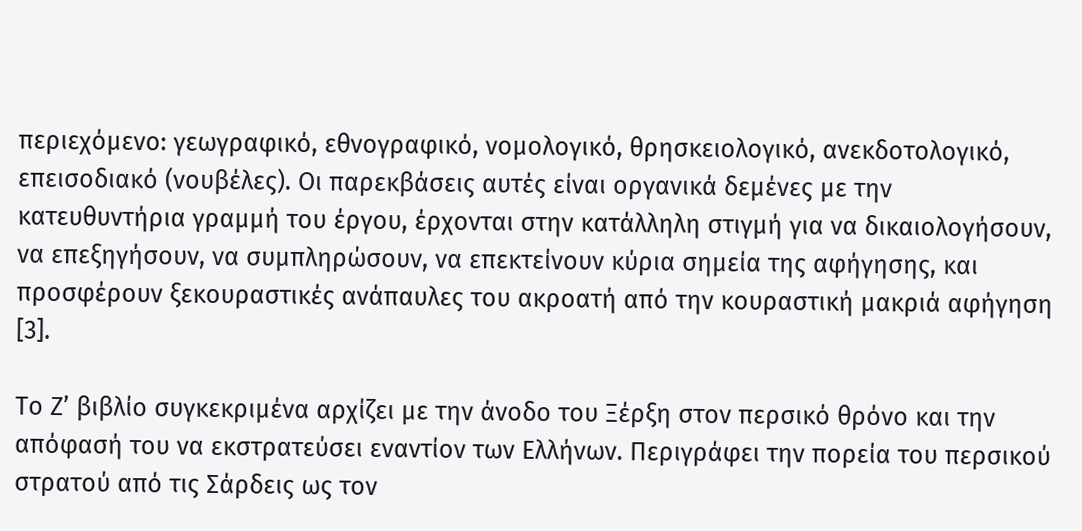περιεχόμενο: γεωγραφικό, εθνογραφικό, νομολογικό, θρησκειολογικό, ανεκδοτολογικό, επεισοδιακό (νουβέλες). Οι παρεκβάσεις αυτές είναι οργανικά δεμένες με την κατευθυντήρια γραμμή του έργου, έρχονται στην κατάλληλη στιγμή για να δικαιολογήσουν, να επεξηγήσουν, να συμπληρώσουν, να επεκτείνουν κύρια σημεία της αφήγησης, και προσφέρουν ξεκουραστικές ανάπαυλες του ακροατή από την κουραστική μακριά αφήγηση [3].

Το Ζ’ βιβλίο συγκεκριμένα αρχίζει με την άνοδο του Ξέρξη στον περσικό θρόνο και την απόφασή του να εκστρατεύσει εναντίον των Ελλήνων. Περιγράφει την πορεία του περσικού στρατού από τις Σάρδεις ως τον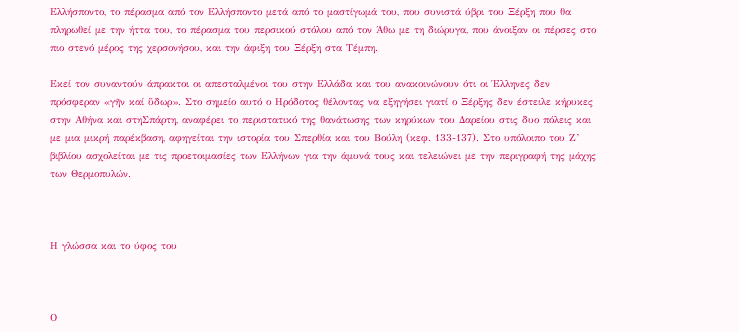Ελλήσποντο, το πέρασμα από τον Ελλήσποντο μετά από το μαστίγωμά του, που συνιστά ύβρι του Ξέρξη που θα πληρωθεί με την ήττα του, το πέρασμα του περσικού στόλου από τον Άθω με τη διώρυγα, που άνοιξαν οι πέρσες στο πιο στενό μέρος της χερσονήσου, και την άφιξη του Ξέρξη στα Τέμπη.

Εκεί τον συναντούν άπρακτοι οι απεσταλμένοι του στην Ελλάδα και του ανακοινώνουν ότι οι Έλληνες δεν πρόσφεραν «γῆν καί ὕδωρ». Στο σημείο αυτό ο Ηρόδοτος θέλοντας να εξηγήσει γιατί ο Ξέρξης δεν έστειλε κήρυκες στην Αθήνα και στηΣπάρτη, αναφέρει το περιστατικό της θανάτωσης των κηρύκων του Δαρείου στις δυο πόλεις και με μια μικρή παρέκβαση, αφηγείται την ιστορία του Σπερθία και του Βούλη (κεφ. 133-137). Στο υπόλοιπο του Ζ’ βιβλίου ασχολείται με τις προετοιμασίες των Ελλήνων για την άμυνά τους και τελειώνει με την περιγραφή της μάχης των Θερμοπυλών.



Η γλώσσα και το ύφος του



Ο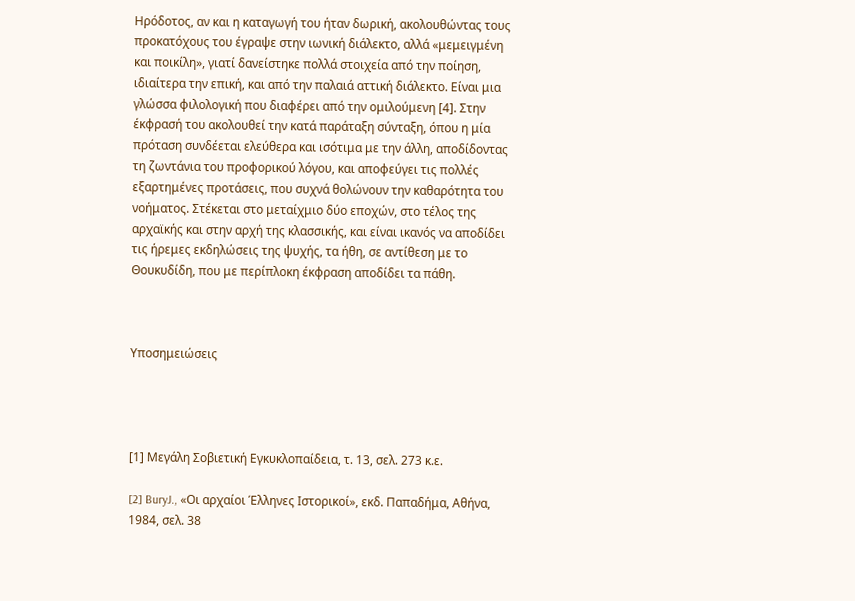Ηρόδοτος, αν και η καταγωγή του ήταν δωρική, ακολουθώντας τους προκατόχους του έγραψε στην ιωνική διάλεκτο, αλλά «μεμειγμένη και ποικίλη», γιατί δανείστηκε πολλά στοιχεία από την ποίηση, ιδιαίτερα την επική, και από την παλαιά αττική διάλεκτο. Είναι μια γλώσσα φιλολογική που διαφέρει από την ομιλούμενη [4]. Στην έκφρασή του ακολουθεί την κατά παράταξη σύνταξη, όπου η μία πρόταση συνδέεται ελεύθερα και ισότιμα με την άλλη, αποδίδοντας τη ζωντάνια του προφορικού λόγου, και αποφεύγει τις πολλές εξαρτημένες προτάσεις, που συχνά θολώνουν την καθαρότητα του νοήματος. Στέκεται στο μεταίχμιο δύο εποχών, στο τέλος της αρχαϊκής και στην αρχή της κλασσικής, και είναι ικανός να αποδίδει τις ήρεμες εκδηλώσεις της ψυχής, τα ήθη, σε αντίθεση με το Θουκυδίδη, που με περίπλοκη έκφραση αποδίδει τα πάθη.



Υποσημειώσεις




[1] Μεγάλη Σοβιετική Εγκυκλοπαίδεια, τ. 13, σελ. 273 κ.ε.

[2] BuryJ., «Οι αρχαίοι Έλληνες Ιστορικοί», εκδ. Παπαδήμα, Αθήνα, 1984, σελ. 38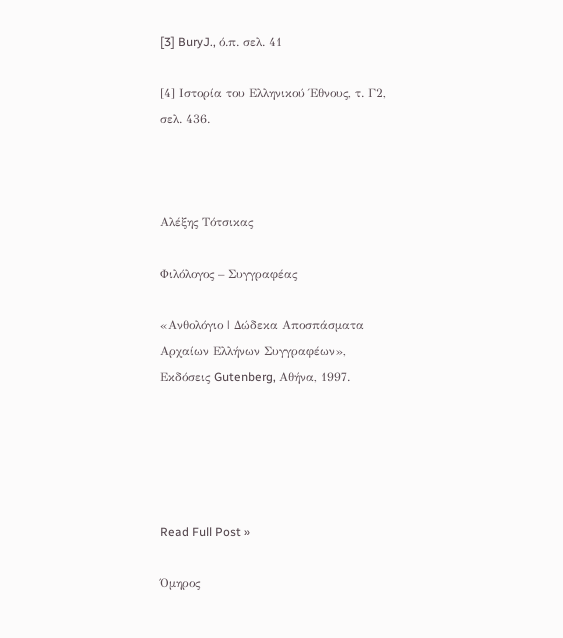[3] BuryJ., ό.π. σελ. 41

[4] Ιστορία του Ελληνικού Έθνους, τ. Γ2, σελ. 436.



Αλέξης Τότσικας

Φιλόλογος – Συγγραφέας

«Ανθολόγιο | Δώδεκα Αποσπάσματα Αρχαίων Ελλήνων Συγγραφέων», Εκδόσεις Gutenberg, Αθήνα, 1997.





Read Full Post »

Όμηρος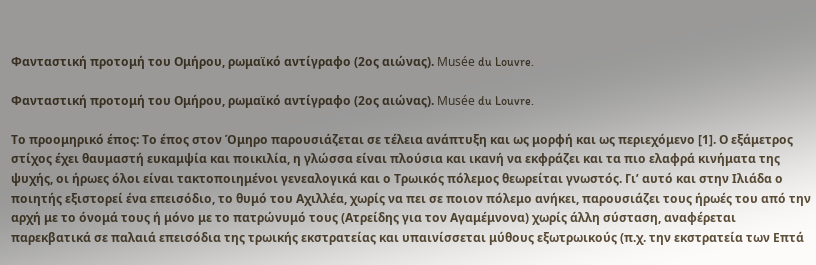Φανταστική προτομή του Ομήρου, ρωμαϊκό αντίγραφο (2ος αιώνας). Musée du Louvre.

Φανταστική προτομή του Ομήρου, ρωμαϊκό αντίγραφο (2ος αιώνας). Musée du Louvre.

Το προομηρικό έπος: Το έπος στον Όμηρο παρουσιάζεται σε τέλεια ανάπτυξη και ως μορφή και ως περιεχόμενο [1]. Ο εξάμετρος στίχος έχει θαυμαστή ευκαμψία και ποικιλία, η γλώσσα είναι πλούσια και ικανή να εκφράζει και τα πιο ελαφρά κινήματα της ψυχής, οι ήρωες όλοι είναι τακτοποιημένοι γενεαλογικά και ο Τρωικός πόλεμος θεωρείται γνωστός. Γι’ αυτό και στην Ιλιάδα ο ποιητής εξιστορεί ένα επεισόδιο, το θυμό του Αχιλλέα, χωρίς να πει σε ποιον πόλεμο ανήκει, παρουσιάζει τους ήρωές του από την αρχή με το όνομά τους ή μόνο με το πατρώνυμό τους (Ατρείδης για τον Αγαμέμνονα) χωρίς άλλη σύσταση, αναφέρεται παρεκβατικά σε παλαιά επεισόδια της τρωικής εκστρατείας και υπαινίσσεται μύθους εξωτρωικούς (π.χ. την εκστρατεία των Επτά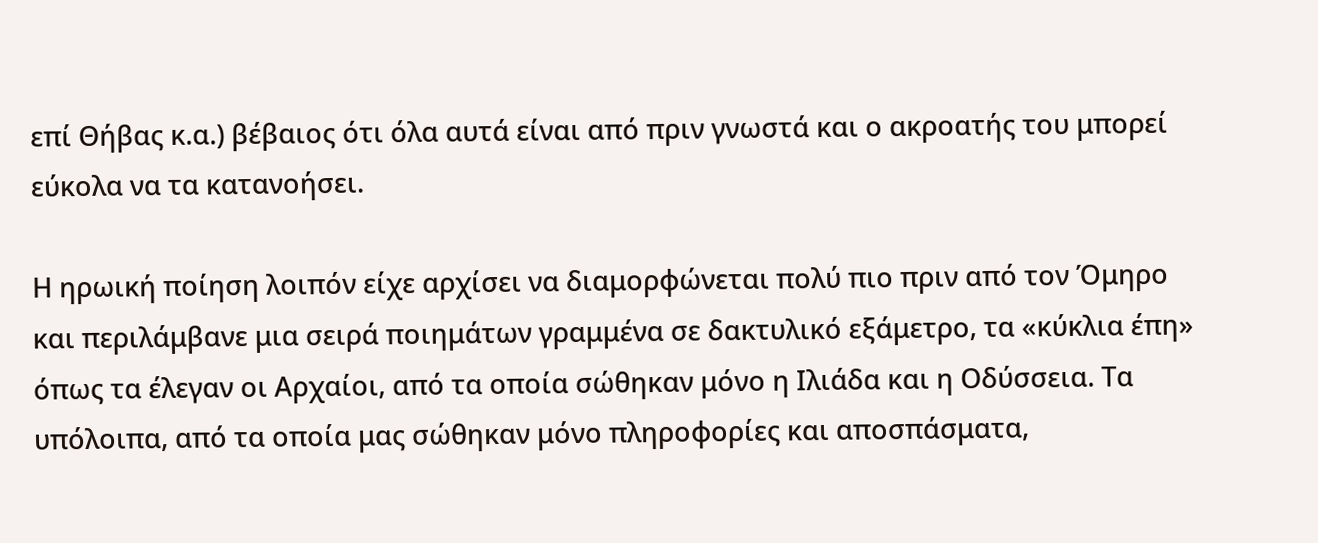επί Θήβας κ.α.) βέβαιος ότι όλα αυτά είναι από πριν γνωστά και ο ακροατής του μπορεί εύκολα να τα κατανοήσει.

Η ηρωική ποίηση λοιπόν είχε αρχίσει να διαμορφώνεται πολύ πιο πριν από τον Όμηρο και περιλάμβανε μια σειρά ποιημάτων γραμμένα σε δακτυλικό εξάμετρο, τα «κύκλια έπη» όπως τα έλεγαν οι Αρχαίοι, από τα οποία σώθηκαν μόνο η Ιλιάδα και η Οδύσσεια. Τα υπόλοιπα, από τα οποία μας σώθηκαν μόνο πληροφορίες και αποσπάσματα,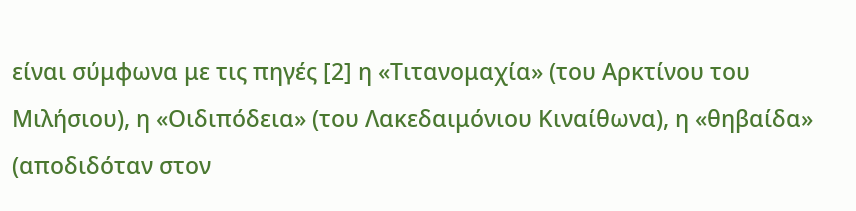είναι σύμφωνα με τις πηγές [2] η «Τιτανομαχία» (του Αρκτίνου του Μιλήσιου), η «Οιδιπόδεια» (του Λακεδαιμόνιου Κιναίθωνα), η «θηβαίδα» (αποδιδόταν στον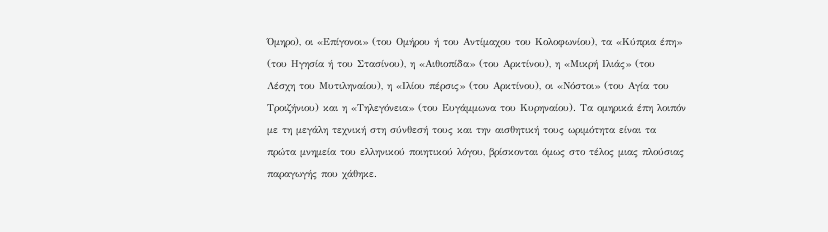Όμηρο), οι «Επίγονοι» (του Ομήρου ή του Αντίμαχου του Κολοφωνίου), τα «Κύπρια έπη» (του Ηγησία ή του Στασίνου), η «Αιθιοπίδα» (του Αρκτίνου), η «Μικρή Ιλιάς» (του Λέσχη του Μυτιληναίου), η «Ιλίου πέρσις» (του Αρκτίνου), οι «Νόστοι» (του Αγία του Τροιζήνιου) και η «Τηλεγόνεια» (του Ευγάμμωνα του Κυρηναίου). Τα ομηρικά έπη λοιπόν με τη μεγάλη τεχνική στη σύνθεσή τους και την αισθητική τους ωριμότητα είναι τα πρώτα μνημεία του ελληνικού ποιητικού λόγου, βρίσκονται όμως στο τέλος μιας πλούσιας παραγωγής που χάθηκε.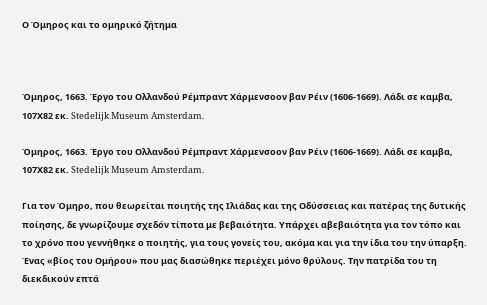Ο Όμηρος και το ομηρικό ζήτημα



Όμηρος, 1663. Έργο του Ολλανδού Ρέμπραντ Χάρμενσοον βαν Ρέιν (1606-1669). Λάδι σε καμβα, 107Χ82 εκ. Stedelijk Museum Amsterdam.

Όμηρος, 1663. Έργο του Ολλανδού Ρέμπραντ Χάρμενσοον βαν Ρέιν (1606-1669). Λάδι σε καμβα, 107Χ82 εκ. Stedelijk Museum Amsterdam.

Για τον Όμηρο, που θεωρείται ποιητής της Ιλιάδας και της Οδύσσειας και πατέρας της δυτικής ποίησης, δε γνωρίζουμε σχεδόν τίποτα με βεβαιότητα. Υπάρχει αβεβαιότητα για τον τόπο και το χρόνο που γεννήθηκε ο ποιητής, για τους γονείς του, ακόμα και για την ίδια του την ύπαρξη. Ένας «βίος του Ομήρου» που μας διασώθηκε περιέχει μόνο θρύλους. Την πατρίδα του τη διεκδικούν επτά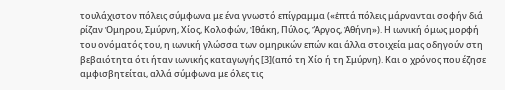τουλάχιστον πόλεις σύμφωνα με ένα γνωστό επίγραμμα («ἑπτά πόλεις μάρνανται σοφήν διά ρίζαν Ὁμηρου, Σμύρνη, Χίος, Κολοφών, Ἰθάκη, Πύλος, Ἄργος, Ἀθήνη»). Η ιωνική όμως μορφή του ονόματός του, η ιωνική γλώσσα των ομηρικών επών και άλλα στοιχεία μας οδηγούν στη βεβαιότητα ότι ήταν ιωνικής καταγωγής [3](από τη Χίο ή τη Σμύρνη). Και ο χρόνος που έζησε αμφισβητείται, αλλά σύμφωνα με όλες τις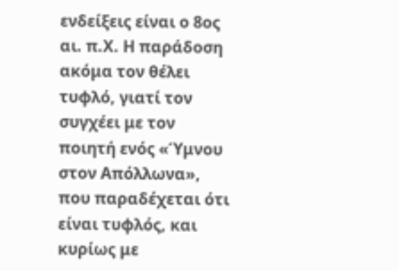ενδείξεις είναι ο 8ος αι. π.Χ. Η παράδοση ακόμα τον θέλει τυφλό, γιατί τον συγχέει με τον ποιητή ενός «Ύμνου στον Απόλλωνα», που παραδέχεται ότι είναι τυφλός, και κυρίως με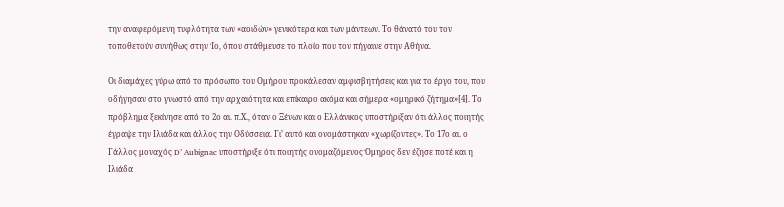την αναφερόμενη τυφλότητα των «αοιδών» γενικότερα και των μάντεων. Το θάνατό του τον τοποθετούν συνήθως στην Ίο, όπου στάθμευσε το πλοίο που τον πήγαινε στην Αθήνα.

Οι διαμάχες γύρω από το πρόσωπο του Ομήρου προκάλεσαν αμφισβητήσεις και για το έργο του, που οδήγησαν στο γνωστό από την αρχαιότητα και επίκαιρο ακόμα και σήμερα «ομηρικό ζήτημα»[4]. Το πρόβλημα ξεκίνησε από το 2ο αι. π.Χ., όταν ο Ξένων και ο Ελλάνικος υποστήριξαν ότι άλλος ποιητής έγραψε την Ιλιάδα και άλλος την Οδύσσεια. Γι’ αυτό και ονομάστηκαν «χωρίζοντες». Το 17ο αι. ο Γάλλος μοναχός D’ Aubignac υποστήριξε ότι ποιητής ονομαζόμενος Όμηρος δεν έζησε ποτέ και η Ιλιάδα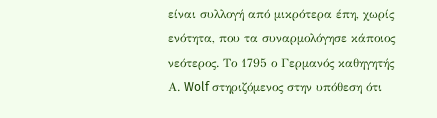είναι συλλογή από μικρότερα έπη, χωρίς ενότητα, που τα συναρμολόγησε κάποιος νεότερος. Το 1795 ο Γερμανός καθηγητής Α. Wolf στηριζόμενος στην υπόθεση ότι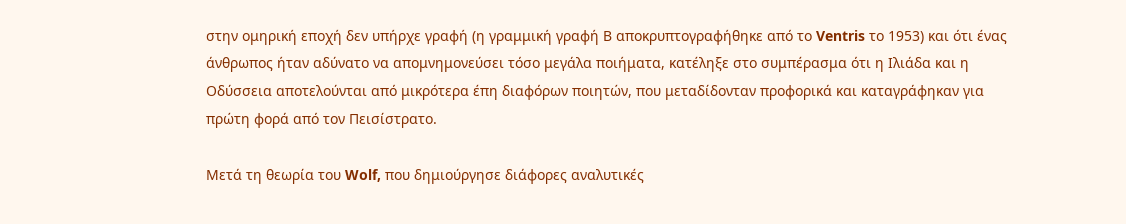στην ομηρική εποχή δεν υπήρχε γραφή (η γραμμική γραφή Β αποκρυπτογραφήθηκε από το Ventris το 1953) και ότι ένας άνθρωπος ήταν αδύνατο να απομνημονεύσει τόσο μεγάλα ποιήματα, κατέληξε στο συμπέρασμα ότι η Ιλιάδα και η Οδύσσεια αποτελούνται από μικρότερα έπη διαφόρων ποιητών, που μεταδίδονταν προφορικά και καταγράφηκαν για πρώτη φορά από τον Πεισίστρατο.

Μετά τη θεωρία του Wolf, που δημιούργησε διάφορες αναλυτικές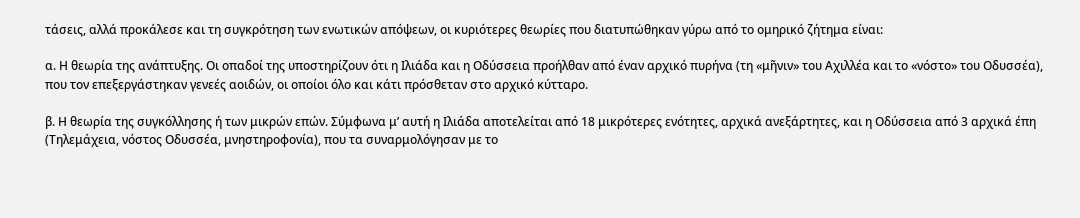τάσεις, αλλά προκάλεσε και τη συγκρότηση των ενωτικών απόψεων, οι κυριότερες θεωρίες που διατυπώθηκαν γύρω από το ομηρικό ζήτημα είναι:

α. Η θεωρία της ανάπτυξης. Οι οπαδοί της υποστηρίζουν ότι η Ιλιάδα και η Οδύσσεια προήλθαν από έναν αρχικό πυρήνα (τη «μῆνιν» του Αχιλλέα και το «νόστο» του Οδυσσέα), που τον επεξεργάστηκαν γενεές αοιδών, οι οποίοι όλο και κάτι πρόσθεταν στο αρχικό κύτταρο.

β. Η θεωρία της συγκόλλησης ή των μικρών επών. Σύμφωνα μ’ αυτή η Ιλιάδα αποτελείται από 18 μικρότερες ενότητες, αρχικά ανεξάρτητες, και η Οδύσσεια από 3 αρχικά έπη (Τηλεμάχεια, νόστος Οδυσσέα, μνηστηροφονία), που τα συναρμολόγησαν με το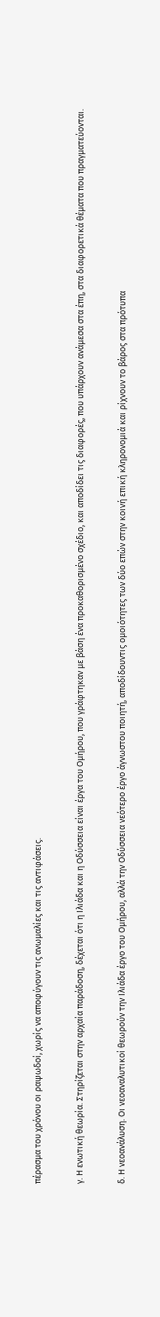πέρασμα του χρόνου οι ραψωδοί, χωρίς να αποφύγουν τις ανωμαλίες και τις αντιφάσεις.

γ. Η ενωτική θεωρία. Στηρίζεται στην αρχαία παράδοση, δέχεται ότι η Ιλιάδα και η Οδύσσεια είναι έργα του Ομήρου, που γράφτηκαν με βάση ένα προκαθορισμένο σχέδιο, και αποδίδει τις διαφορές, που υπάρχουν ανάμεσα στα έπη, στα διαφορετικά θέματα που πραγματεύονται.

δ. Η νεοανάλυση. Οι νεοαναλυτικοί θεωρούν την Ιλιάδα έργο του Ομήρου, αλλά την Οδύσσεια νεότερο έργο άγνωστου ποιητή, αποδίδουντις ομοιότητες των δύο επών στην κοινή επική κληρονομιά και ρίχνουν το βάρος στα πρότυπα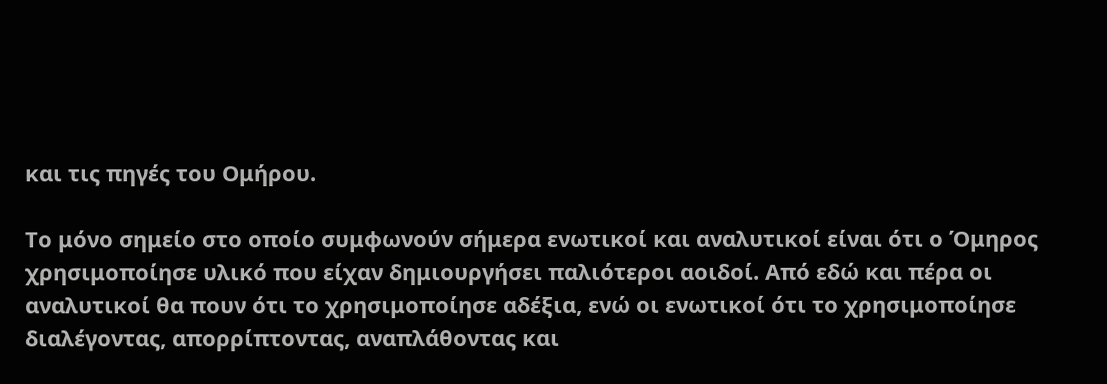και τις πηγές του Ομήρου.

Το μόνο σημείο στο οποίο συμφωνούν σήμερα ενωτικοί και αναλυτικοί είναι ότι ο Όμηρος χρησιμοποίησε υλικό που είχαν δημιουργήσει παλιότεροι αοιδοί. Από εδώ και πέρα οι αναλυτικοί θα πουν ότι το χρησιμοποίησε αδέξια, ενώ οι ενωτικοί ότι το χρησιμοποίησε διαλέγοντας, απορρίπτοντας, αναπλάθοντας και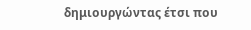δημιουργώντας έτσι που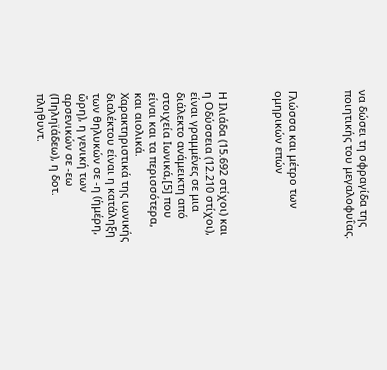να δώσει τη σφραγίδα της ποιητικής του μεγαλοφυΐας.



Γλώσσα και μέτρο των ομηρικών επών



Η Ιλιάδα (15.692 στίχοι) και η Οδύσσεια (12.210 στίχοι), είναι γραμμένες σε μια διάλεκτο ανάμεικτη από στοιχεία Ιωνικά,[5] που είναι και τα περισσότερα, και αιολικά. Χαρακτηριστικά της ιωνικής διαλέκτου είναι η κατάληξη των θηλυκών σε -η (ἡμέρη, ὥρη), η γενική των αρσενικών σε -εω (Πηληϊάδεω), η δοτ. πληθυντ.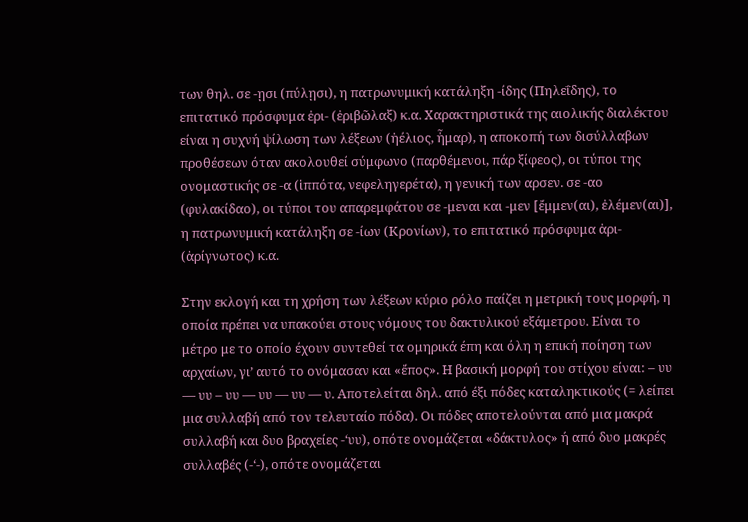των θηλ. σε -ῃσι (πύλῃσι), η πατρωνυμική κατάληξη -ίδης (Πηλεΐδης), το επιτατικό πρόσφυμα ἐρι- (ἐριβῶλαξ) κ.α. Χαρακτηριστικά της αιολικής διαλέκτου είναι η συχνή ψίλωση των λέξεων (ἠέλιος, ἧμαρ), η αποκοπή των δισύλλαβων προθέσεων όταν ακολουθεί σύμφωνο (παρθέμενοι, πάρ ξίφεος), οι τύποι της ονομαστικής σε -α (ἱππότα, νεφεληγερέτα), η γενική των αρσεν. σε -αο (φυλακίδαο), οι τύποι του απαρεμφάτου σε -μεναι και -μεν [ἔμμεν(αι), ἐλέμεν(αι)], η πατρωνυμική κατάληξη σε -ίων (Κρονίων), το επιτατικό πρόσφυμα ἀρι- (ἀρίγνωτος) κ.α.

Στην εκλογή και τη χρήση των λέξεων κύριο ρόλο παίζει η μετρική τους μορφή, η οποία πρέπει να υπακούει στους νόμους του δακτυλικού εξάμετρου. Είναι το μέτρο με το οποίο έχουν συντεθεί τα ομηρικά έπη και όλη η επική ποίηση των αρχαίων, γι’ αυτό το ονόμασαν και «ἔπος». Η βασική μορφή του στίχου είναι: – υυ — υυ – υυ — υυ — υυ — υ. Αποτελείται δηλ. από έξι πόδες καταληκτικούς (= λείπει μια συλλαβή από τον τελευταίο πόδα). Οι πόδες αποτελούνται από μια μακρά συλλαβή και δυο βραχείες -‘υυ), οπότε ονομάζεται «δάκτυλος» ή από δυο μακρές συλλαβές (-‘-), οπότε ονομάζεται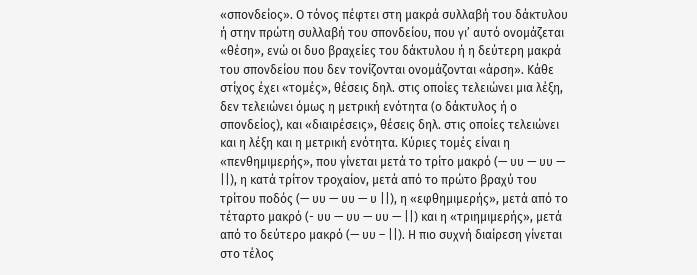«σπονδείος». Ο τόνος πέφτει στη μακρά συλλαβή του δάκτυλου ή στην πρώτη συλλαβή του σπονδείου, που γι’ αυτό ονομάζεται «θέση», ενώ οι δυο βραχείες του δάκτυλου ή η δεύτερη μακρά του σπονδείου που δεν τονίζονται ονομάζονται «άρση». Κάθε στίχος έχει «τομές», θέσεις δηλ. στις οποίες τελειώνει μια λέξη, δεν τελειώνει όμως η μετρική ενότητα (ο δάκτυλος ή ο σπονδείος), και «διαιρέσεις», θέσεις δηλ. στις οποίες τελειώνει και η λέξη και η μετρική ενότητα. Κύριες τομές είναι η «πενθημιμερής», που γίνεται μετά το τρίτο μακρό (— υυ — υυ — ||), η κατά τρίτον τροχαίον, μετά από το πρώτο βραχύ του τρίτου ποδός (— υυ — υυ — υ ||), η «εφθημιμερής», μετά από το τέταρτο μακρό (- υυ — υυ — υυ — ||) και η «τριημιμερής», μετά από το δεύτερο μακρό (— υυ – ||). Η πιο συχνή διαίρεση γίνεται στο τέλος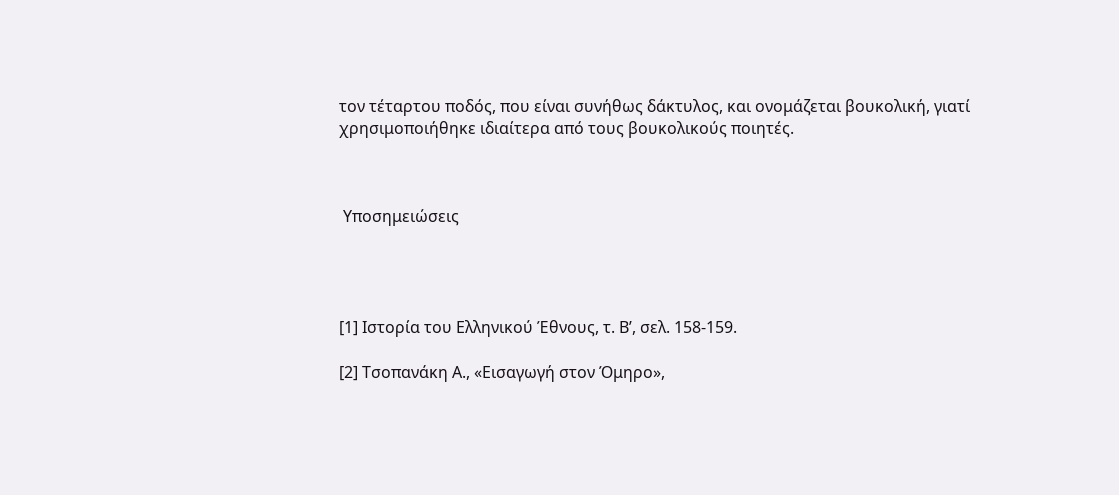τον τέταρτου ποδός, που είναι συνήθως δάκτυλος, και ονομάζεται βουκολική, γιατί χρησιμοποιήθηκε ιδιαίτερα από τους βουκολικούς ποιητές.



 Υποσημειώσεις




[1] Ιστορία του Ελληνικού Έθνους, τ. Β’, σελ. 158-159.

[2] Τσοπανάκη Α., «Εισαγωγή στον Όμηρο»,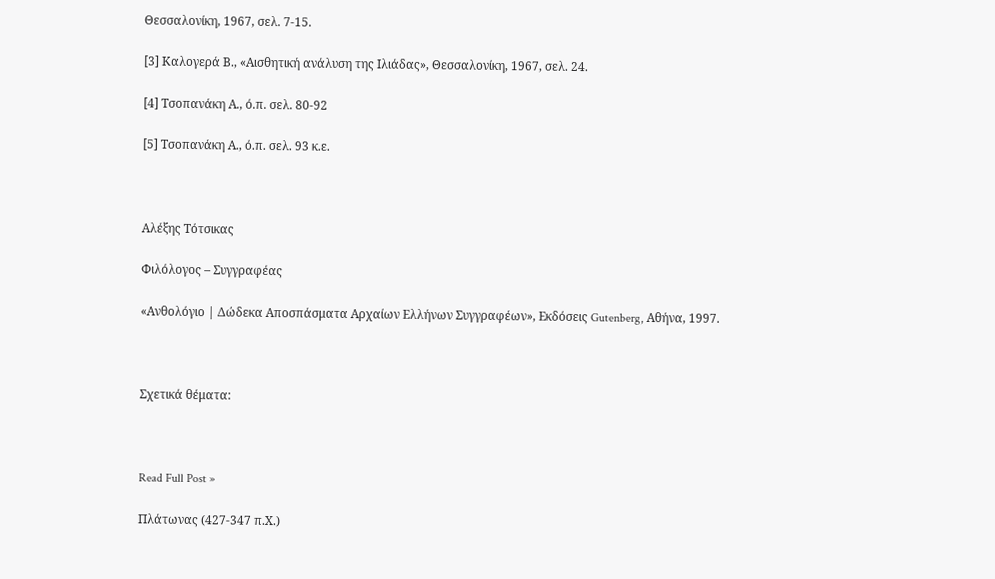Θεσσαλονίκη, 1967, σελ. 7-15.

[3] Καλογερά Β., «Αισθητική ανάλυση της Ιλιάδας», Θεσσαλονίκη, 1967, σελ. 24.

[4] Τσοπανάκη Α., ό.π. σελ. 80-92

[5] Τσοπανάκη Α., ό.π. σελ. 93 κ.ε.



Αλέξης Τότσικας

Φιλόλογος – Συγγραφέας

«Ανθολόγιο | Δώδεκα Αποσπάσματα Αρχαίων Ελλήνων Συγγραφέων», Εκδόσεις Gutenberg, Αθήνα, 1997.



Σχετικά θέματα:



Read Full Post »

Πλάτωνας (427-347 π.Χ.)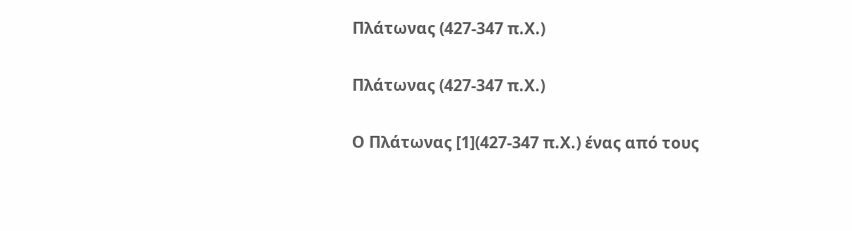Πλάτωνας (427-347 π.Χ.)

Πλάτωνας (427-347 π.Χ.)

Ο Πλάτωνας [1](427-347 π.Χ.) ένας από τους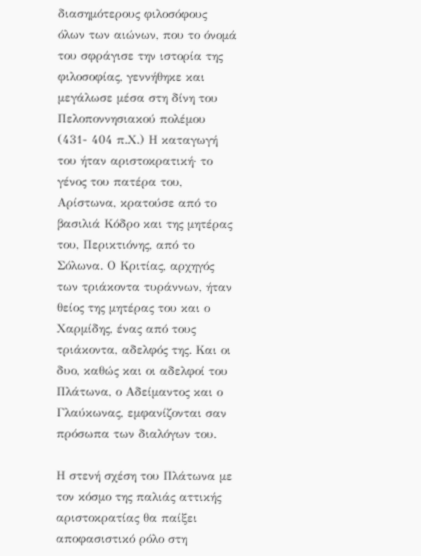διασημότερους φιλοσόφους όλων των αιώνων, που το όνομά του σφράγισε την ιστορία της φιλοσοφίας, γεννήθηκε και μεγάλωσε μέσα στη δίνη του Πελοποννησιακού πολέμου (431- 404 π.Χ.) Η καταγωγή του ήταν αριστοκρατική· το γένος του πατέρα του, Αρίστωνα, κρατούσε από το βασιλιά Κόδρο και της μητέρας του, Περικτιόνης, από το Σόλωνα. Ο Κριτίας, αρχηγός των τριάκοντα τυράννων, ήταν θείος της μητέρας του και ο Χαρμίδης, ένας από τους τριάκοντα, αδελφός της. Και οι δυο, καθώς και οι αδελφοί του Πλάτωνα, ο Αδείμαντος και ο Γλαύκωνας, εμφανίζονται σαν πρόσωπα των διαλόγων του.

Η στενή σχέση του Πλάτωνα με τον κόσμο της παλιάς αττικής αριστοκρατίας θα παίξει αποφασιστικό ρόλο στη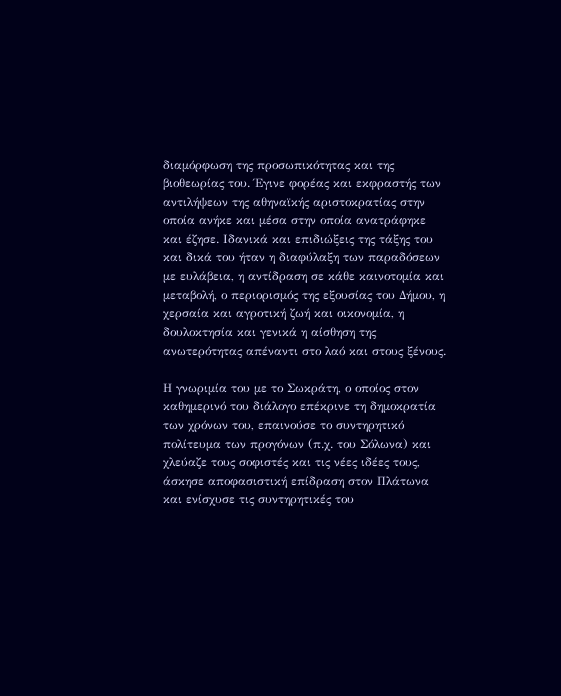διαμόρφωση της προσωπικότητας και της βιοθεωρίας του. Έγινε φορέας και εκφραστής των αντιλήψεων της αθηναϊκής αριστοκρατίας στην οποία ανήκε και μέσα στην οποία ανατράφηκε και έζησε. Ιδανικά και επιδιώξεις της τάξης του και δικά του ήταν η διαφύλαξη των παραδόσεων με ευλάβεια, η αντίδραση σε κάθε καινοτομία και μεταβολή, ο περιορισμός της εξουσίας του Δήμου, η χερσαία και αγροτική ζωή και οικονομία, η δουλοκτησία και γενικά η αίσθηση της ανωτερότητας απέναντι στο λαό και στους ξένους.

Η γνωριμία του με το Σωκράτη, ο οποίος στον καθημερινό του διάλογο επέκρινε τη δημοκρατία των χρόνων του, επαινούσε το συντηρητικό πολίτευμα των προγόνων (π.χ. του Σόλωνα) και χλεύαζε τους σοφιστές και τις νέες ιδέες τους, άσκησε αποφασιστική επίδραση στον Πλάτωνα και ενίσχυσε τις συντηρητικές του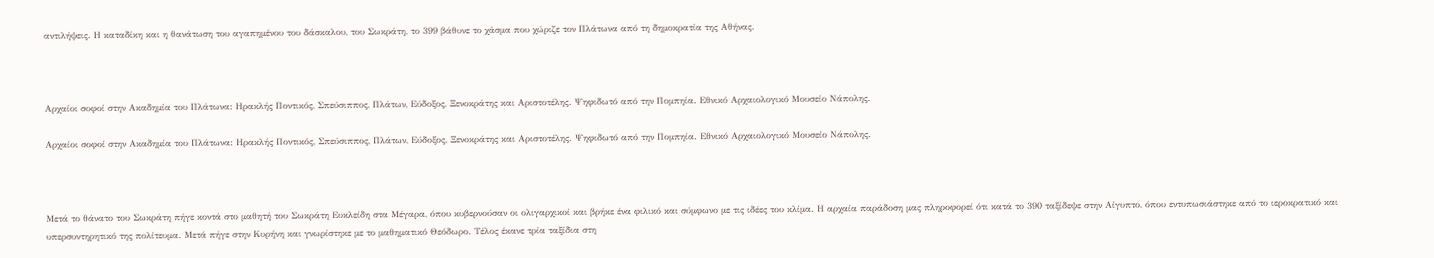αντιλήψεις. Η καταδίκη και η θανάτωση του αγαπημένου του δάσκαλου, του Σωκράτη, το 399 βάθυνε το χάσμα που χώριζε τον Πλάτωνα από τη δημοκρατία της Αθήνας.



Αρχαίοι σοφοί στην Ακαδημία του Πλάτωνα: Ηρακλής Ποντικός, Σπεύσιππος, Πλάτων, Εύδοξος, Ξενοκράτης και Αριστοτέλης. Ψηφιδωτό από την Πομπηία. Εθνικό Αρχαιολογικό Μουσείο Νάπολης.

Αρχαίοι σοφοί στην Ακαδημία του Πλάτωνα: Ηρακλής Ποντικός, Σπεύσιππος, Πλάτων, Εύδοξος, Ξενοκράτης και Αριστοτέλης. Ψηφιδωτό από την Πομπηία. Εθνικό Αρχαιολογικό Μουσείο Νάπολης.



Μετά το θάνατο του Σωκράτη πήγε κοντά στο μαθητή του Σωκράτη Ευκλείδη στα Μέγαρα, όπου κυβερνούσαν οι ολιγαρχικοί και βρήκε ένα φιλικό και σύμφωνο με τις ιδέες του κλίμα. Η αρχαία παράδοση μας πληροφορεί ότι κατά το 390 ταξίδεψε στην Αίγυπτο, όπου εντυπωσιάστηκε από το ιεροκρατικό και υπερσυντηρητικό της πολίτευμα. Μετά πήγε στην Κυρήνη και γνωρίστηκε με το μαθηματικό Θεόδωρο. Τέλος έκανε τρία ταξίδια στη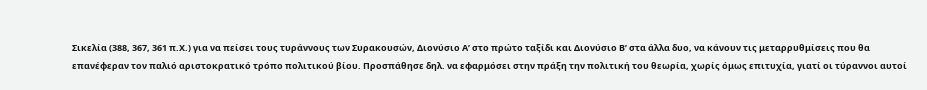Σικελία (388, 367, 361 π.Χ.) για να πείσει τους τυράννους των Συρακουσών, Διονύσιο Α’ στο πρώτο ταξίδι και Διονύσιο Β’ στα άλλα δυο, να κάνουν τις μεταρρυθμίσεις που θα επανέφεραν τον παλιό αριστοκρατικό τρόπο πολιτικού βίου. Προσπάθησε δηλ. να εφαρμόσει στην πράξη την πολιτική του θεωρία, χωρίς όμως επιτυχία, γιατί οι τύραννοι αυτοί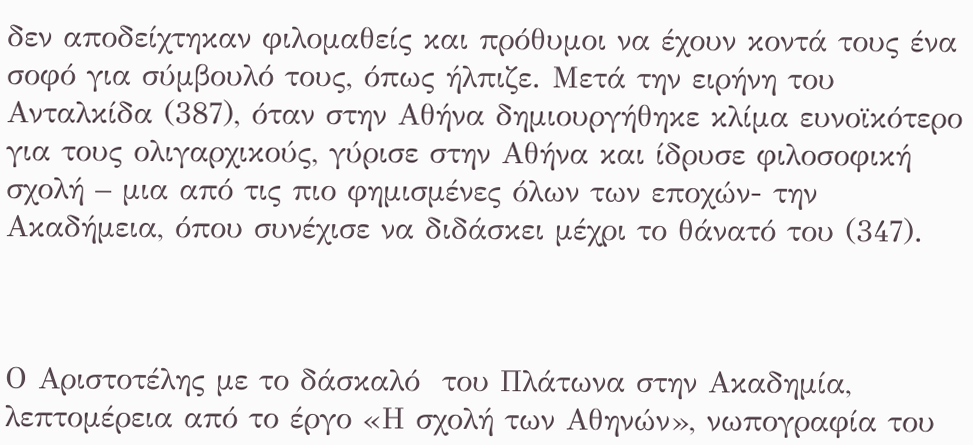δεν αποδείχτηκαν φιλομαθείς και πρόθυμοι να έχουν κοντά τους ένα σοφό για σύμβουλό τους, όπως ήλπιζε. Μετά την ειρήνη του Ανταλκίδα (387), όταν στην Αθήνα δημιουργήθηκε κλίμα ευνοϊκότερο για τους ολιγαρχικούς, γύρισε στην Αθήνα και ίδρυσε φιλοσοφική σχολή – μια από τις πιο φημισμένες όλων των εποχών- την Ακαδήμεια, όπου συνέχισε να διδάσκει μέχρι το θάνατό του (347).



Ο Αριστοτέλης με το δάσκαλό  του Πλάτωνα στην Ακαδημία, λεπτομέρεια από το έργο «Η σχολή των Αθηνών», νωπογραφία του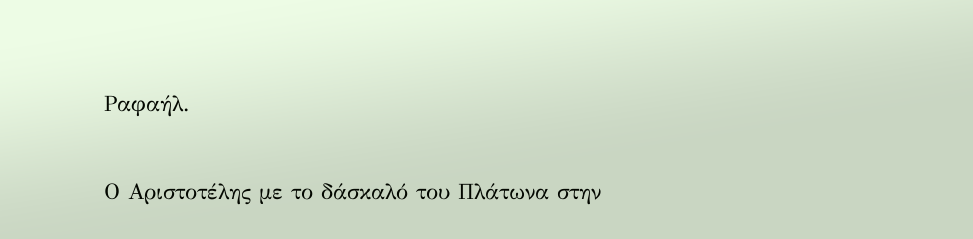Ραφαήλ.

Ο Αριστοτέλης με το δάσκαλό του Πλάτωνα στην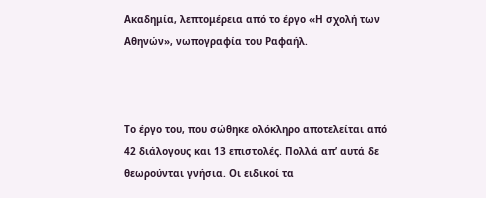Ακαδημία, λεπτομέρεια από το έργο «Η σχολή των Αθηνών», νωπογραφία του Ραφαήλ.



Το έργο του, που σώθηκε ολόκληρο αποτελείται από 42 διάλογους και 13 επιστολές. Πολλά απ’ αυτά δε θεωρούνται γνήσια. Οι ειδικοί τα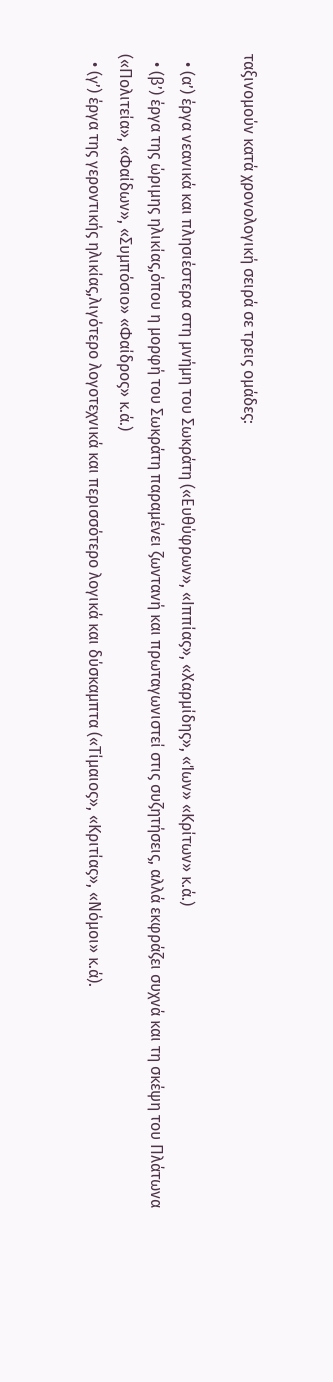ταξινομούν κατά χρονολογική σειρά σε τρεις ομάδες:

  • (α’) έργα νεανικά και πλησιέστερα στη μνήμη του Σωκράτη («Ευθύφρων», «Ιππίας», «Χαρμίδης», «Ίων» «Κρίτων» κ.ά.)
  • (β’) έργα της ώριμης ηλικίας,όπου η μορφή του Σωκράτη παραμένει ζωντανή και πρωταγωνιστεί στις συζητήσεις, αλλά εκφράζει συχνά και τη σκέψη του Πλάτωνα («Πολιτεία», «Φαίδων», «Συμπόσιο» «Φαίδρος» κ.ά.)
  • (γ’) έργα της γεροντικής ηλικίας,λιγότερο λογοτεχνικά και περισσότερο λογικά και δύσκαμπτα («Τίμαιος», «Κριτίας», «Νόμοι» κ.ά).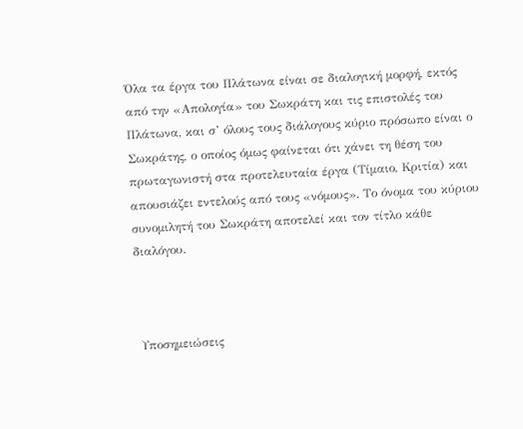Όλα τα έργα του Πλάτωνα είναι σε διαλογική μορφή, εκτός από την «Απολογία» του Σωκράτη και τις επιστολές του Πλάτωνα, και σ’ όλους τους διάλογους κύριο πρόσωπο είναι ο Σωκράτης, ο οποίος όμως φαίνεται ότι χάνει τη θέση του πρωταγωνιστή στα προτελευταία έργα (Τίμαιο, Κριτία) και απουσιάζει εντελούς από τους «νόμους». Το όνομα του κύριου συνομιλητή του Σωκράτη αποτελεί και τον τίτλο κάθε διαλόγου.



 Υποσημειώσεις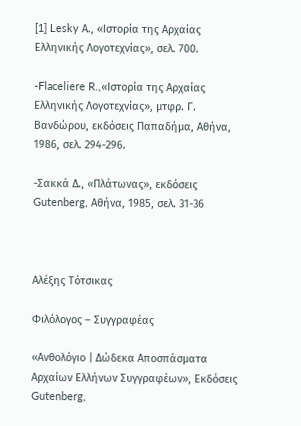[1] Lesky Α., «Ιστορία της Αρχαίας Ελληνικής Λογοτεχνίας», σελ. 700.

-Flaceliere R.,«Ιστορία της Αρχαίας Ελληνικής Λογοτεχνίας», μτφρ. Γ. Βανδώρου, εκδόσεις Παπαδήμα, Αθήνα, 1986, σελ. 294-296.

-Σακκά Δ., «Πλάτωνας», εκδόσεις Gutenberg, Αθήνα, 1985, σελ. 31-36



Αλέξης Τότσικας

Φιλόλογος – Συγγραφέας

«Ανθολόγιο | Δώδεκα Αποσπάσματα Αρχαίων Ελλήνων Συγγραφέων», Εκδόσεις Gutenberg,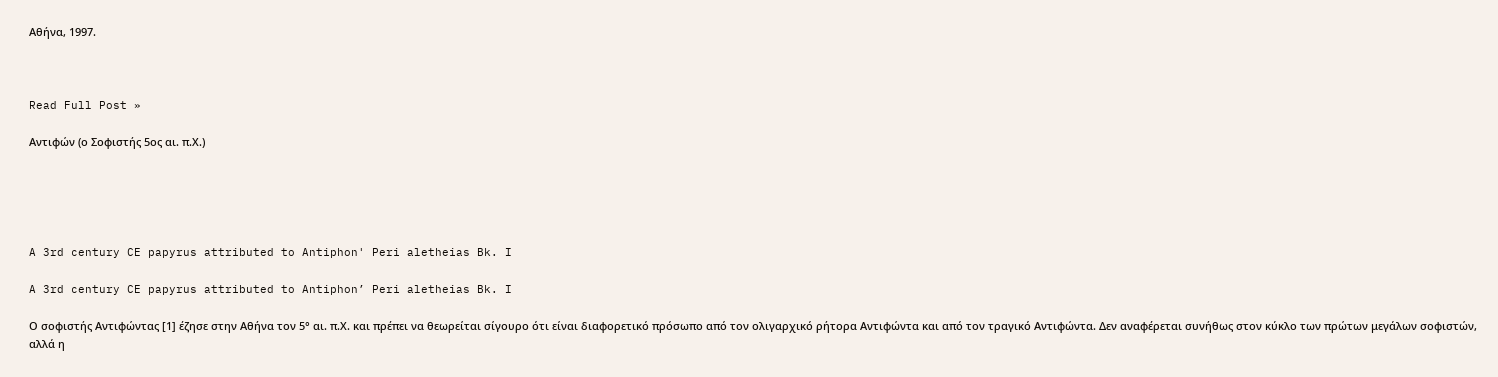Αθήνα, 1997.



Read Full Post »

Αντιφών (ο Σοφιστής 5ος αι. π.Χ.)





A 3rd century CE papyrus attributed to Antiphon' Peri aletheias Bk. I

A 3rd century CE papyrus attributed to Antiphon’ Peri aletheias Bk. I

Ο σοφιστής Αντιφώντας [1] έζησε στην Αθήνα τον 5° αι. π.Χ. και πρέπει να θεωρείται σίγουρο ότι είναι διαφορετικό πρόσωπο από τον ολιγαρχικό ρήτορα Αντιφώντα και από τον τραγικό Αντιφώντα. Δεν αναφέρεται συνήθως στον κύκλο των πρώτων μεγάλων σοφιστών, αλλά η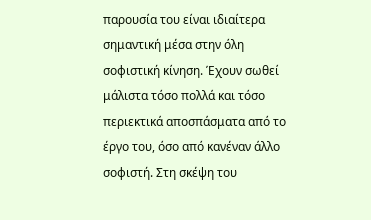παρουσία του είναι ιδιαίτερα σημαντική μέσα στην όλη σοφιστική κίνηση. Έχουν σωθεί μάλιστα τόσο πολλά και τόσο περιεκτικά αποσπάσματα από το έργο του, όσο από κανέναν άλλο σοφιστή. Στη σκέψη του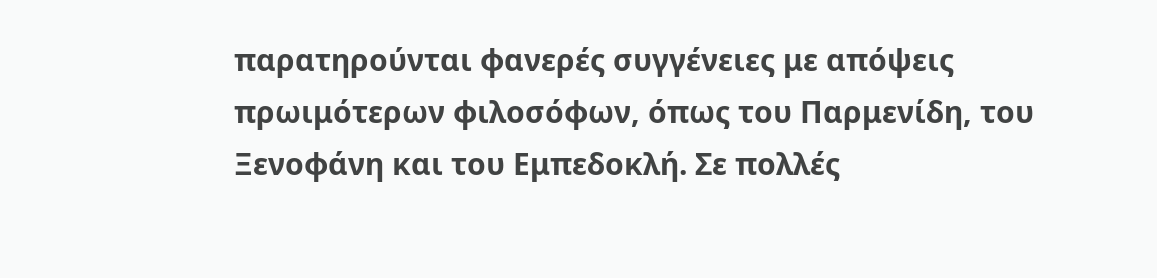παρατηρούνται φανερές συγγένειες με απόψεις πρωιμότερων φιλοσόφων, όπως του Παρμενίδη, του Ξενοφάνη και του Εμπεδοκλή. Σε πολλές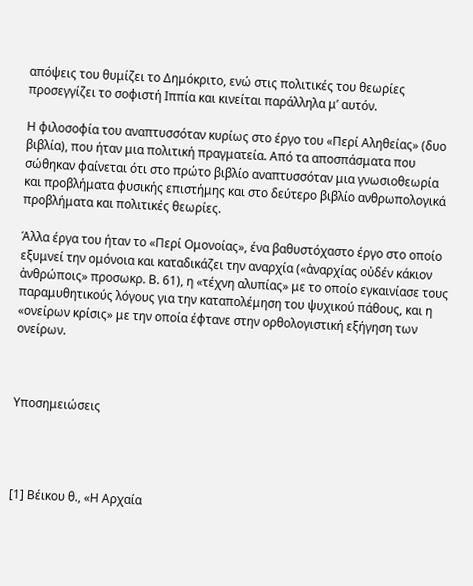απόψεις του θυμίζει το Δημόκριτο, ενώ στις πολιτικές του θεωρίες προσεγγίζει το σοφιστή Ιππία και κινείται παράλληλα μ’ αυτόν.

Η φιλοσοφία του αναπτυσσόταν κυρίως στο έργο του «Περί Αληθείας» (δυο βιβλία), που ήταν μια πολιτική πραγματεία. Από τα αποσπάσματα που σώθηκαν φαίνεται ότι στο πρώτο βιβλίο αναπτυσσόταν μια γνωσιοθεωρία και προβλήματα φυσικής επιστήμης και στο δεύτερο βιβλίο ανθρωπολογικά προβλήματα και πολιτικές θεωρίες.

Άλλα έργα του ήταν το «Περί Ομονοίας», ένα βαθυστόχαστο έργο στο οποίο εξυμνεί την ομόνοια και καταδικάζει την αναρχία («ἀναρχίας οὐδέν κάκιον ἀνθρώποις» προσωκρ. Β. 61), η «τέχνη αλυπίας» με το οποίο εγκαινίασε τους παραμυθητικούς λόγους για την καταπολέμηση του ψυχικού πάθους, και η «ονείρων κρίσις» με την οποία έφτανε στην ορθολογιστική εξήγηση των ονείρων.



Υποσημειώσεις




[1] Βέικου θ., «Η Αρχαία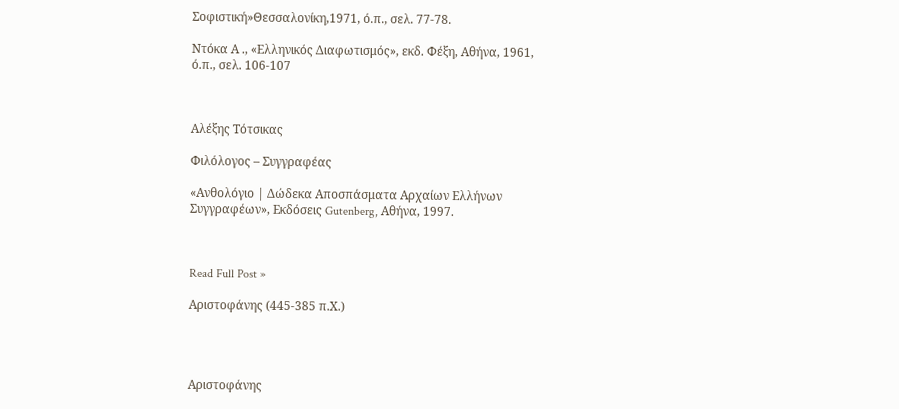Σοφιστική»Θεσσαλονίκη,1971, ό.π., σελ. 77-78.

Ντόκα Α ., «Ελληνικός Διαφωτισμός», εκδ. Φέξη, Αθήνα, 1961, ό.π., σελ. 106-107



Αλέξης Τότσικας

Φιλόλογος – Συγγραφέας

«Ανθολόγιο | Δώδεκα Αποσπάσματα Αρχαίων Ελλήνων Συγγραφέων», Εκδόσεις Gutenberg, Αθήνα, 1997.



Read Full Post »

Αριστοφάνης (445-385 π.Χ.)




Αριστοφάνης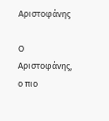Αριστοφάνης

Ο Αριστοφάνης, ο πιο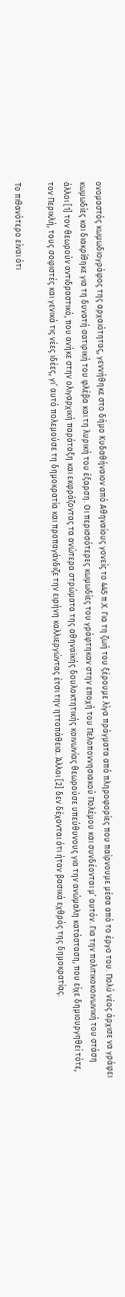ονομαστός κωμωδιογράφος της αρχαιότητας, γεννήθηκε στο δήμο Κυδαθήναιον από Αθηναίους γονείς το 445 π.Χ. Για τη ζωή του ξέρουμε λίγα πράγματα από πληροφορίες που παίρνουμε μέσα από το έργο του. Πολύ νέος άρχισε να γράφει κωμωδίες και διακρίθηκε για τη δυνατή σατιρική του φλέβα και τη λυρική του έξαρση. Οι περισσότερες κωμωδίες του γράφτηκαν στην εποχή του Πελοποννησιακού Πολέμου και συνδέονται μ’ αυτόν. Για την πολιτικοκοινωνική του στάση άλλοι [1] τον θεωρούν αντιδραστικό, που ανήκε στην ολιγαρχική παράταξη και εκφράζοντας τα ανώτερα στρώματα της αθηναϊκής δουλοκτητικής κοινωνίας θεωρούσε υπεύθυνους για την ανώμαλη κατάσταση, που είχε δημιουργηθεί τότε, τον Περικλή, τους σοφιστές και γενικά τις νέες ιδέες, γι’ αυτό πολεμούσε τη δημοκρατία και προπαγάνδιζε την ειρήνη καλλιεργώντας έτσι την ηττοπάθεια. Άλλοι [2] δεν δέχονται ότι ήταν βασικά εχθρός της δημοκρατίας.

Το πιθανότερο είναι ότι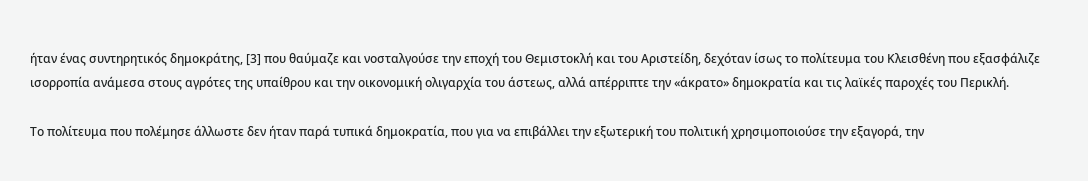ήταν ένας συντηρητικός δημοκράτης, [3] που θαύμαζε και νοσταλγούσε την εποχή του Θεμιστοκλή και του Αριστείδη, δεχόταν ίσως το πολίτευμα του Κλεισθένη που εξασφάλιζε ισορροπία ανάμεσα στους αγρότες της υπαίθρου και την οικονομική ολιγαρχία του άστεως, αλλά απέρριπτε την «άκρατο» δημοκρατία και τις λαϊκές παροχές του Περικλή.

Το πολίτευμα που πολέμησε άλλωστε δεν ήταν παρά τυπικά δημοκρατία, που για να επιβάλλει την εξωτερική του πολιτική χρησιμοποιούσε την εξαγορά, την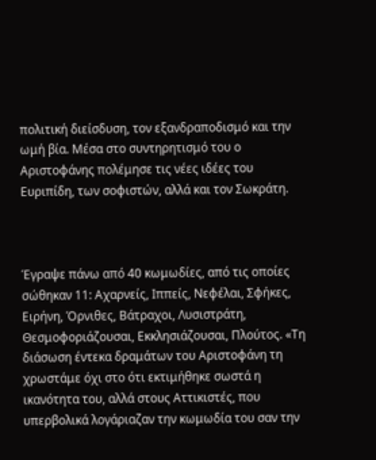πολιτική διείσδυση, τον εξανδραποδισμό και την ωμή βία. Μέσα στο συντηρητισμό του ο Αριστοφάνης πολέμησε τις νέες ιδέες του Ευριπίδη, των σοφιστών, αλλά και τον Σωκράτη.



Έγραψε πάνω από 40 κωμωδίες, από τις οποίες σώθηκαν 11: Αχαρνείς, Ιππείς, Νεφέλαι, Σφήκες, Ειρήνη, Όρνιθες, Βάτραχοι, Λυσιστράτη, Θεσμοφοριάζουσαι, Εκκλησιάζουσαι, Πλούτος. «Τη διάσωση έντεκα δραμάτων του Αριστοφάνη τη χρωστάμε όχι στο ότι εκτιμήθηκε σωστά η ικανότητα του, αλλά στους Αττικιστές, που υπερβολικά λογάριαζαν την κωμωδία του σαν την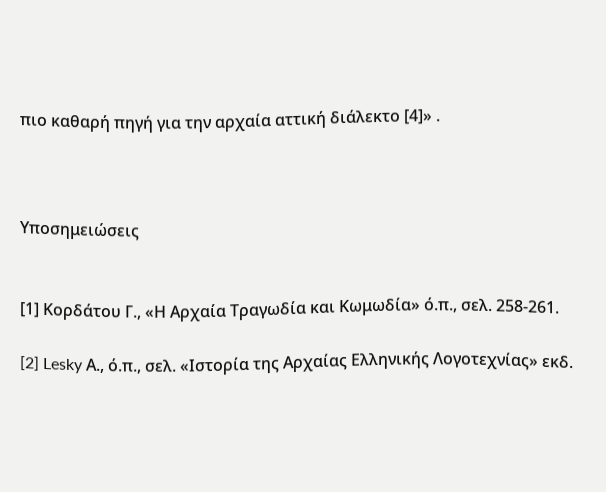πιο καθαρή πηγή για την αρχαία αττική διάλεκτο [4]» .



Υποσημειώσεις


[1] Κορδάτου Γ., «Η Αρχαία Τραγωδία και Κωμωδία» ό.π., σελ. 258-261.

[2] Lesky Α., ό.π., σελ. «Ιστορία της Αρχαίας Ελληνικής Λογοτεχνίας» εκδ.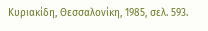Κυριακίδη, Θεσσαλονίκη, 1985, σελ. 593.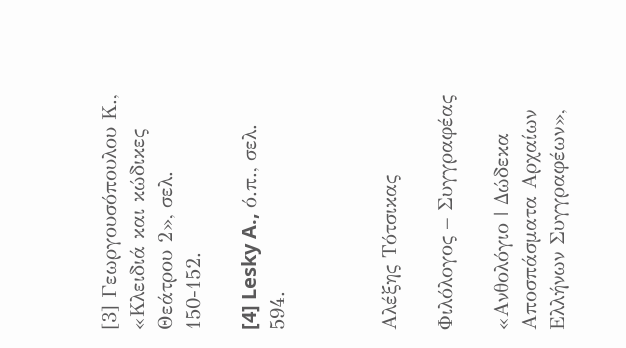[3] Γεωργουσόπουλου Κ., «Κλειδιά και κώδικες Θεάτρου 2», σελ. 150-152.

[4] Lesky A., ό.π., σελ. 594.



Αλέξης Τότσικας

Φιλόλογος – Συγγραφέας

«Ανθολόγιο | Δώδεκα Αποσπάσματα Αρχαίων Ελλήνων Συγγραφέων»,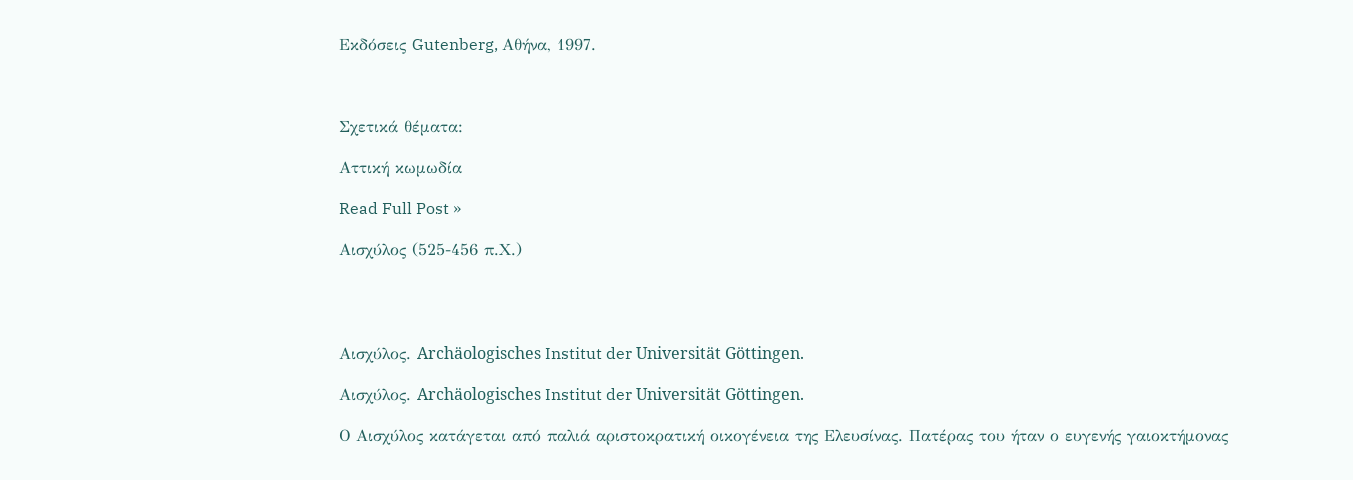Εκδόσεις Gutenberg, Αθήνα, 1997.



Σχετικά θέματα:

Αττική κωμωδία

Read Full Post »

Αισχύλος (525-456 π.Χ.)




Αισχύλος. Archäologisches Institut der Universität Göttingen.

Αισχύλος. Archäologisches Institut der Universität Göttingen.

Ο Αισχύλος κατάγεται από παλιά αριστοκρατική οικογένεια της Ελευσίνας. Πατέρας του ήταν ο ευγενής γαιοκτήμονας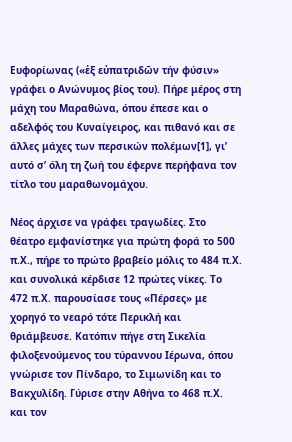Ευφορίωνας («ἐξ εὐπατριδῶν τήν φύσιν» γράφει ο Ανώνυμος βίος του). Πήρε μέρος στη μάχη του Μαραθώνα, όπου έπεσε και ο αδελφός του Κυναίγειρος, και πιθανό και σε άλλες μάχες των περσικών πολέμων[1], γι’ αυτό σ’ όλη τη ζωή του έφερνε περήφανα τον τίτλο του μαραθωνομάχου.

Νέος άρχισε να γράφει τραγωδίες. Στο θέατρο εμφανίστηκε για πρώτη φορά το 500 π.Χ., πήρε το πρώτο βραβείο μόλις το 484 π.Χ. και συνολικά κέρδισε 12 πρώτες νίκες. Το 472 π.Χ. παρουσίασε τους «Πέρσες» με χορηγό το νεαρό τότε Περικλή και θριάμβευσε. Κατόπιν πήγε στη Σικελία φιλοξενούμενος του τύραννου Ιέρωνα, όπου γνώρισε τον Πίνδαρο, το Σιμωνίδη και το Βακχυλίδη. Γύρισε στην Αθήνα το 468 π.Χ. και τον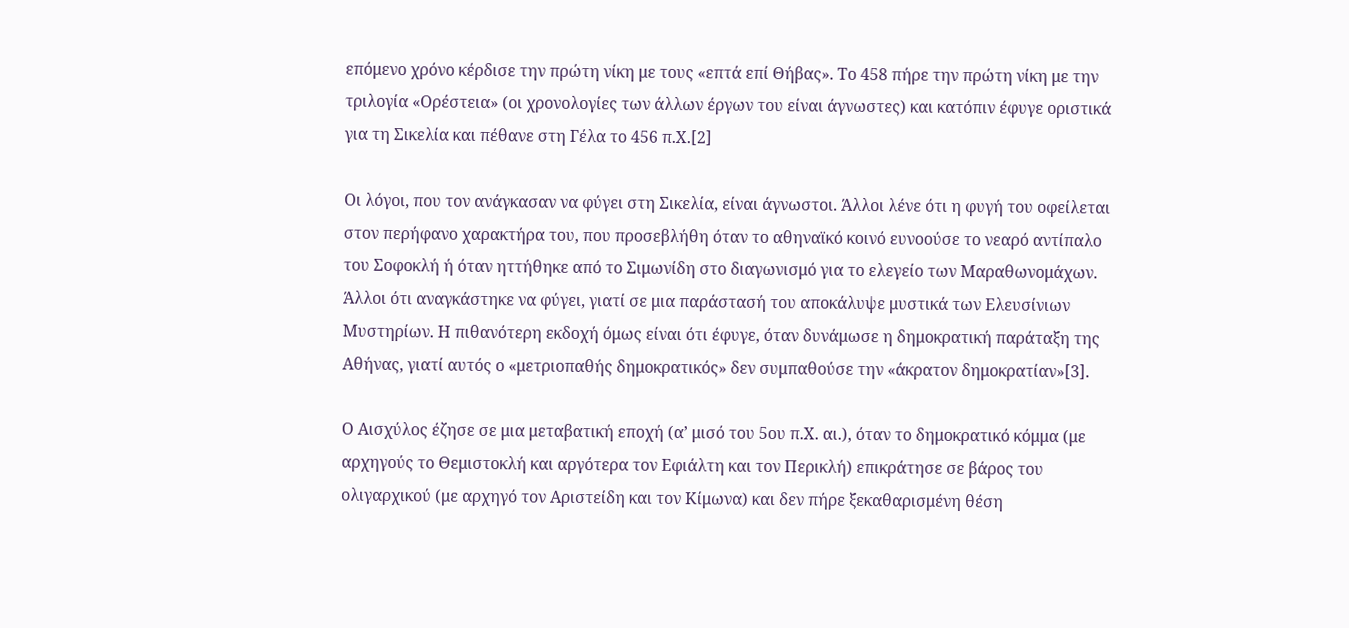επόμενο χρόνο κέρδισε την πρώτη νίκη με τους «επτά επί Θήβας». Το 458 πήρε την πρώτη νίκη με την τριλογία «Ορέστεια» (οι χρονολογίες των άλλων έργων του είναι άγνωστες) και κατόπιν έφυγε οριστικά για τη Σικελία και πέθανε στη Γέλα το 456 π.Χ.[2]

Οι λόγοι, που τον ανάγκασαν να φύγει στη Σικελία, είναι άγνωστοι. Άλλοι λένε ότι η φυγή του οφείλεται στον περήφανο χαρακτήρα του, που προσεβλήθη όταν το αθηναϊκό κοινό ευνοούσε το νεαρό αντίπαλο του Σοφοκλή ή όταν ηττήθηκε από το Σιμωνίδη στο διαγωνισμό για το ελεγείο των Μαραθωνομάχων. Άλλοι ότι αναγκάστηκε να φύγει, γιατί σε μια παράστασή του αποκάλυψε μυστικά των Ελευσίνιων Μυστηρίων. Η πιθανότερη εκδοχή όμως είναι ότι έφυγε, όταν δυνάμωσε η δημοκρατική παράταξη της Αθήνας, γιατί αυτός ο «μετριοπαθής δημοκρατικός» δεν συμπαθούσε την «άκρατον δημοκρατίαν»[3].

Ο Αισχύλος έζησε σε μια μεταβατική εποχή (α’ μισό του 5ου π.Χ. αι.), όταν το δημοκρατικό κόμμα (με αρχηγούς το Θεμιστοκλή και αργότερα τον Εφιάλτη και τον Περικλή) επικράτησε σε βάρος του ολιγαρχικού (με αρχηγό τον Αριστείδη και τον Κίμωνα) και δεν πήρε ξεκαθαρισμένη θέση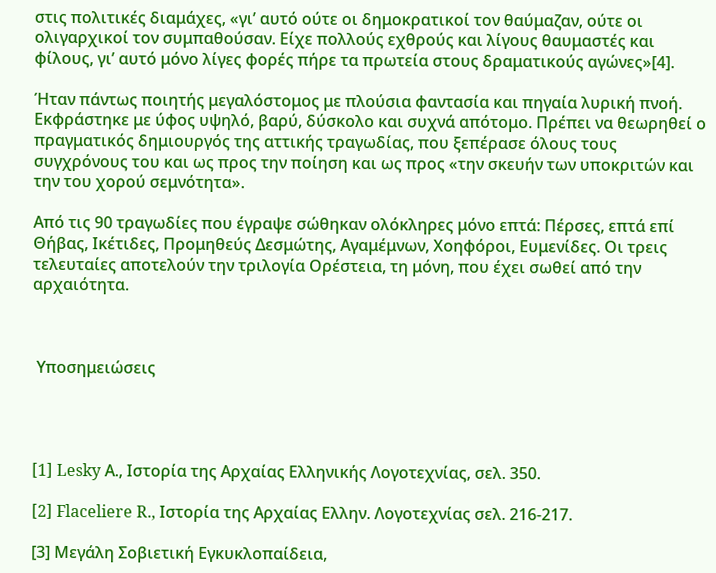στις πολιτικές διαμάχες, «γι’ αυτό ούτε οι δημοκρατικοί τον θαύμαζαν, ούτε οι ολιγαρχικοί τον συμπαθούσαν. Είχε πολλούς εχθρούς και λίγους θαυμαστές και φίλους, γι’ αυτό μόνο λίγες φορές πήρε τα πρωτεία στους δραματικούς αγώνες»[4].

Ήταν πάντως ποιητής μεγαλόστομος με πλούσια φαντασία και πηγαία λυρική πνοή. Εκφράστηκε με ύφος υψηλό, βαρύ, δύσκολο και συχνά απότομο. Πρέπει να θεωρηθεί ο πραγματικός δημιουργός της αττικής τραγωδίας, που ξεπέρασε όλους τους συγχρόνους του και ως προς την ποίηση και ως προς «την σκευήν των υποκριτών και την του χορού σεμνότητα».

Από τις 90 τραγωδίες που έγραψε σώθηκαν ολόκληρες μόνο επτά: Πέρσες, επτά επί Θήβας, Ικέτιδες, Προμηθεύς Δεσμώτης, Αγαμέμνων, Χοηφόροι, Ευμενίδες. Οι τρεις τελευταίες αποτελούν την τριλογία Ορέστεια, τη μόνη, που έχει σωθεί από την αρχαιότητα.



 Υποσημειώσεις




[1] Lesky Α., Ιστορία της Αρχαίας Ελληνικής Λογοτεχνίας, σελ. 350.

[2] Flaceliere R., Ιστορία της Αρχαίας Ελλην. Λογοτεχνίας σελ. 216-217.

[3] Μεγάλη Σοβιετική Εγκυκλοπαίδεια,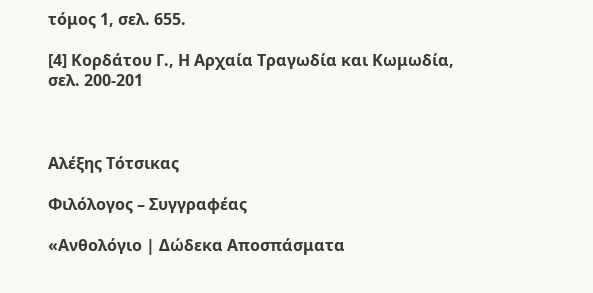τόμος 1, σελ. 655.

[4] Κορδάτου Γ., Η Αρχαία Τραγωδία και Κωμωδία, σελ. 200-201



Αλέξης Τότσικας

Φιλόλογος – Συγγραφέας

«Ανθολόγιο | Δώδεκα Αποσπάσματα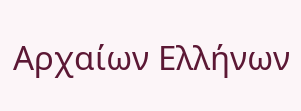Αρχαίων Ελλήνων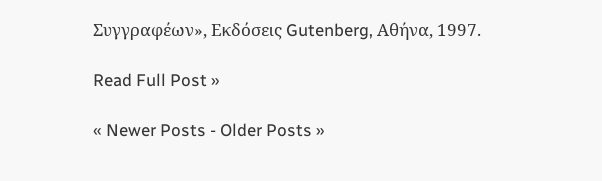Συγγραφέων», Εκδόσεις Gutenberg, Αθήνα, 1997.

Read Full Post »

« Newer Posts - Older Posts »